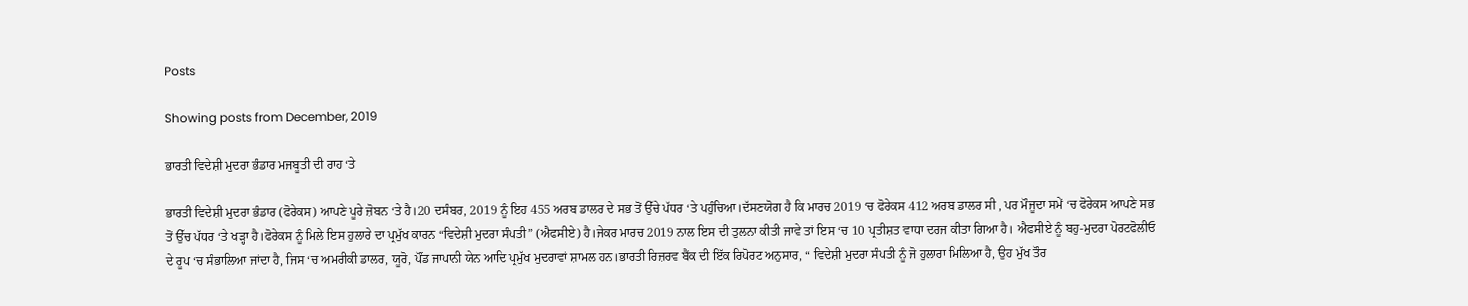Posts

Showing posts from December, 2019

ਭਾਰਤੀ ਵਿਦੇਸ਼ੀ ਮੁਦਰਾ ਭੰਡਾਰ ਮਜਬੂਤੀ ਦੀ ਰਾਹ ‘ਤੇ

ਭਾਰਤੀ ਵਿਦੇਸ਼ੀ ਮੁਦਰਾ ਭੰਡਾਰ (ਫੋਰੇਕਸ) ਆਪਣੇ ਪੂਰੇ ਜ਼ੋਬਨ ‘ਤੇ ਹੈ।20 ਦਸੰਬਰ, 2019 ਨੂੰ ਇਹ 455 ਅਰਬ ਡਾਲਰ ਦੇ ਸਭ ਤੋਂ ਉੱਚੇ ਪੱਧਰ ‘ਤੇ ਪਹੁੰਚਿਆ।ਦੱਸਣਯੋਗ ਹੈ ਕਿ ਮਾਰਚ 2019 ‘ਚ ਫੋਰੇਕਸ 412 ਅਰਬ ਡਾਲਰ ਸੀ , ਪਰ ਮੌਜੂਦਾ ਸਮੇਂ ‘ਚ ਫੋਰੇਕਸ ਆਪਣੇ ਸਭ ਤੋਂ ਉੱਚ ਪੱਧਰ ‘ਤੇ ਖੜ੍ਹਾ ਹੈ।ਫੋਰੇਕਸ ਨੂੰ ਮਿਲੇ ਇਸ ਹੁਲਾਰੇ ਦਾ ਪ੍ਰਮੁੱਖ ਕਾਰਨ “ਵਿਦੇਸ਼ੀ ਮੁਦਰਾ ਸੰਪਤੀ” (ਐਫਸੀਏ) ਹੈ।ਜੇਕਰ ਮਾਰਚ 2019 ਨਾਲ ਇਸ ਦੀ ਤੁਲਨਾ ਕੀਤੀ ਜਾਵੇ ਤਾਂ ਇਸ ‘ਚ 10 ਪ੍ਰਤੀਸ਼ਤ ਵਾਧਾ ਦਰਜ ਕੀਤਾ ਗਿਆ ਹੈ। ਐਫਸੀਏ ਨੂੰ ਬਹੁ-ਮੁਦਰਾ ਪੋਰਟਫੋਲੀਓ ਦੇ ਰੂਪ ‘ਚ ਸੰਭਾਲਿਆ ਜਾਂਦਾ ਹੈ, ਜਿਸ ‘ਚ ਅਮਰੀਕੀ ਡਾਲਰ, ਯੂਰੋ, ਪੌਂਡ ਜਾਪਾਨੀ ਯੇਨ ਆਦਿ ਪ੍ਰਮੁੱਖ ਮੁਦਰਾਵਾਂ ਸ਼ਾਮਲ ਹਨ।ਭਾਰਤੀ ਰਿਜ਼ਰਵ ਬੈਂਕ ਦੀ ਇੱਕ ਰਿਪੋਰਟ ਅਨੁਸਾਰ, “ ਵਿਦੇਸ਼ੀ ਮੁਦਰਾ ਸੰਪਤੀ ਨੂੰ ਜੋ ਹੁਲਾਰਾ ਮਿਲਿਆ ਹੈ, ਉਹ ਮੁੱਖ ਤੌਰ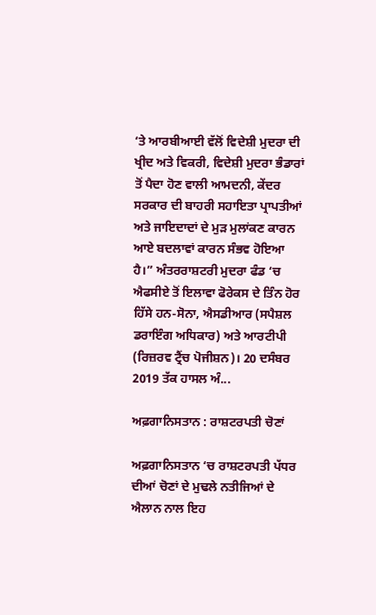‘ਤੇ ਆਰਬੀਆਈ ਵੱਲੋਂ ਵਿਦੇਸ਼ੀ ਮੁਦਰਾ ਦੀ ਖ੍ਰੀਦ ਅਤੇ ਵਿਕਰੀ, ਵਿਦੇਸ਼ੀ ਮੁਦਰਾ ਭੰਡਾਰਾਂ ਤੋਂ ਪੈਦਾ ਹੋਣ ਵਾਲੀ ਆਮਦਨੀ, ਕੇਂਦਰ ਸਰਕਾਰ ਦੀ ਬਾਹਰੀ ਸਹਾਇਤਾ ਪ੍ਰਾਪਤੀਆਂ ਅਤੇ ਜਾਇਦਾਦਾਂ ਦੇ ਮੁੜ ਮੁਲਾਂਕਣ ਕਾਰਨ ਆਏ ਬਦਲਾਵਾਂ ਕਾਰਨ ਸੰਭਵ ਹੋਇਆ ਹੈ।” ਅੰਤਰਰਾਸ਼ਟਰੀ ਮੁਦਰਾ ਫੰਡ ‘ਚ ਐਫਸੀਏ ਤੋਂ ਇਲਾਵਾ ਫੋਰੇਕਸ ਦੇ ਤਿੰਨ ਹੋਰ ਹਿੱਸੇ ਹਨ-ਸੋਨਾ, ਐਸਡੀਆਰ (ਸਪੈਸ਼ਲ ਡਰਾਇੰਗ ਅਧਿਕਾਰ) ਅਤੇ ਆਰਟੀਪੀ (ਰਿਜ਼ਰਵ ਟ੍ਰੈਂਚ ਪੋਜੀਸ਼ਨ)। 20 ਦਸੰਬਰ 2019 ਤੱਕ ਹਾਸਲ ਅੰ...

ਅਫ਼ਗਾਨਿਸਤਾਨ : ਰਾਸ਼ਟਰਪਤੀ ਚੋਣਾਂ

ਅਫ਼ਗਾਨਿਸਤਾਨ ‘ਚ ਰਾਸ਼ਟਰਪਤੀ ਪੱਧਰ ਦੀਆਂ ਚੋਣਾਂ ਦੇ ਮੁਢਲੇ ਨਤੀਜਿਆਂ ਦੇ ਐਲਾਨ ਨਾਲ ਇਹ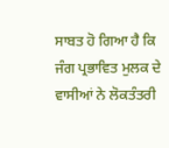ਸਾਬਤ ਹੋ ਗਿਆ ਹੈ ਕਿ ਜੰਗ ਪ੍ਰਭਾਵਿਤ ਮੁਲਕ ਦੇ ਵਾਸੀਆਂ ਨੇ ਲੋਕਤੰਤਰੀ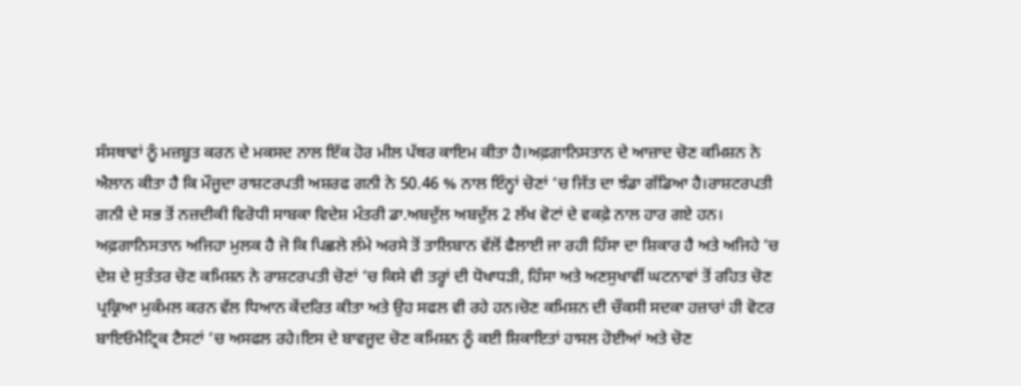ਸੰਸਥਾਵਾਂ ਨੂੰ ਮਜ਼ਬੂਤ ਕਰਨ ਦੇ ਮਕਸਦ ਨਾਲ ਇੱਕ ਹੋਰ ਮੀਲ ਪੱਥਰ ਕਾਇਮ ਕੀਤਾ ਹੈ।ਅਫ਼ਗਾਨਿਸਤਾਨ ਦੇ ਆਜ਼ਾਦ ਚੋਣ ਕਮਿਸ਼ਨ ਨੇ ਐਲਾਨ ਕੀਤਾ ਹੈ ਕਿ ਮੌਜੂਦਾ ਰਾਸ਼ਟਰਪਤੀ ਅਸ਼ਰਫ ਗਨੀ ਨੇ 50.46 % ਨਾਲ ਇੰਨ੍ਹਾਂ ਚੋਣਾਂ ‘ਚ ਜਿੱਤ ਦਾ ਝੰਡਾ ਗੱਡਿਆ ਹੈ।ਰਾਸ਼ਟਰਪਤੀ ਗਨੀ ਦੇ ਸਭ ਤੋਂ ਨਜ਼ਦੀਕੀ ਵਿਰੋਧੀ ਸਾਬਕਾ ਵਿਦੇਸ਼ ਮੰਤਰੀ ਡਾ.ਅਬਦੁੱਲ ਅਬਦੁੱਲ 2 ਲੱਖ ਵੋਟਾਂ ਦੇ ਵਕਫ਼ੇ ਨਾਲ ਹਾਰ ਗਏ ਹਨ। ਅਫ਼ਗਾਨਿਸਤਾਨ ਅਜਿਹਾ ਮੁਲਕ ਹੈ ਜੋ ਕਿ ਪਿਛਲੇ ਲੰਮੇ ਅਰਸੇ ਤੋਂ ਤਾਲਿਬਾਨ ਵੱਲੋਂ ਫੈਲਾਈ ਜਾ ਰਹੀ ਹਿੰਸਾ ਦਾ ਸ਼ਿਕਾਰ ਹੈ ਅਤੇ ਅਜਿਹੇ ‘ਚ ਦੇਸ਼ ਦੇ ਸੁਤੰਤਰ ਚੋਣ ਕਮਿਸ਼ਨ ਨੇ ਰਾਸ਼ਟਰਪਤੀ ਚੋਣਾਂ ‘ਚ ਕਿਸੇ ਵੀ ਤਰ੍ਹਾਂ ਦੀ ਧੋਖਾਧੜੀ, ਹਿੰਸਾ ਅਤੇ ਅਣਸੁਖਾਵੀਂ ਘਟਨਾਵਾਂ ਤੋਂ ਰਹਿਤ ਚੋਣ ਪ੍ਰਕ੍ਰਿਆ ਮੁਕੰਮਲ ਕਰਨ ਵੱਲ ਧਿਆਨ ਕੇਂਦਰਿਤ ਕੀਤਾ ਅਤੇ ਉਹ ਸਫਲ ਵੀ ਰਹੇ ਹਨ।ਚੋਣ ਕਮਿਸ਼ਨ ਦੀ ਚੌਕਸੀ ਸਦਕਾ ਹਜ਼ਾਰਾਂ ਹੀ ਵੋਟਰ ਬਾਇਓਮੈਟ੍ਰਿਕ ਟੈਸਟਾਂ ‘ਚ ਅਸਫਲ ਰਹੇ।ਇਸ ਦੇ ਬਾਵਜੂਦ ਚੋਣ ਕਮਿਸ਼ਨ ਨੂੰ ਕਈ ਸ਼ਿਕਾਇਤਾਂ ਹਾਸਲ ਹੋਈਆਂ ਅਤੇ ਚੋਣ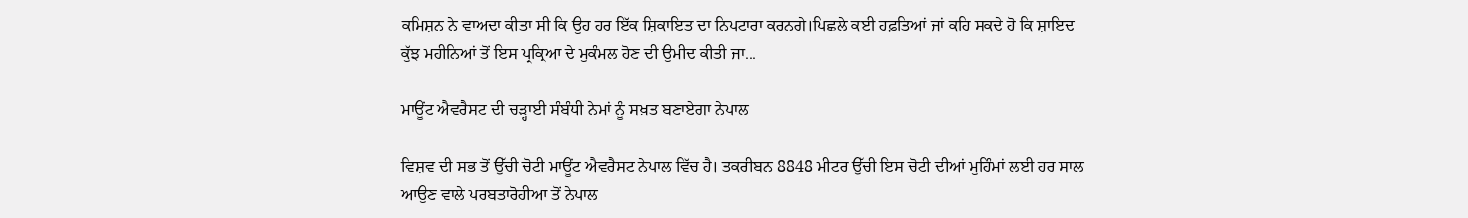ਕਮਿਸ਼ਨ ਨੇ ਵਾਅਦਾ ਕੀਤਾ ਸੀ ਕਿ ਉਹ ਹਰ ਇੱਕ ਸ਼ਿਕਾਇਤ ਦਾ ਨਿਪਟਾਰਾ ਕਰਨਗੇ।ਪਿਛਲੇ ਕਈ ਹਫ਼ਤਿਆਂ ਜਾਂ ਕਹਿ ਸਕਦੇ ਹੋ ਕਿ ਸ਼ਾਇਦ ਕੁੱਝ ਮਹੀਨਿਆਂ ਤੋਂ ਇਸ ਪ੍ਰਕ੍ਰਿਆ ਦੇ ਮੁਕੰਮਲ ਹੋਣ ਦੀ ਉਮੀਦ ਕੀਤੀ ਜਾ...

ਮਾਊਂਟ ਐਵਰੈਸਟ ਦੀ ਚੜ੍ਹਾਈ ਸੰਬੰਧੀ ਨੇਮਾਂ ਨੂੰ ਸਖ਼ਤ ਬਣਾਏਗਾ ਨੇਪਾਲ

ਵਿਸ਼ਵ ਦੀ ਸਭ ਤੋਂ ਉੱਚੀ ਚੋਟੀ ਮਾਊਂਟ ਐਵਰੈਸਟ ਨੇਪਾਲ ਵਿੱਚ ਹੈ। ਤਕਰੀਬਨ 8848 ਮੀਟਰ ਉੱਚੀ ਇਸ ਚੋਟੀ ਦੀਆਂ ਮੁਹਿੰਮਾਂ ਲਈ ਹਰ ਸਾਲ ਆਉਣ ਵਾਲੇ ਪਰਬਤਾਰੋਹੀਆ ਤੋਂ ਨੇਪਾਲ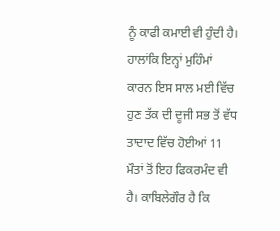ਨੂੰ ਕਾਫੀ ਕਮਾਈ ਵੀ ਹੁੰਦੀ ਹੈ। ਹਾਲਾਂਕਿ ਇਨ੍ਹਾਂ ਮੁਹਿੰਮਾਂ ਕਾਰਨ ਇਸ ਸਾਲ ਮਈ ਵਿੱਚ ਹੁਣ ਤੱਕ ਦੀ ਦੂਜੀ ਸਭ ਤੋਂ ਵੱਧ ਤਾਦਾਦ ਵਿੱਚ ਹੋਈਆਂ 11 ਮੌਤਾਂ ਤੋਂ ਇਹ ਫਿਕਰਮੰਦ ਵੀ ਹੈ। ਕਾਬਿਲੇਗੌਰ ਹੈ ਕਿ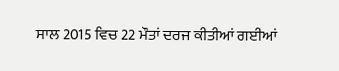ਸਾਲ 2015 ਵਿਚ 22 ਮੌਤਾਂ ਦਰਜ ਕੀਤੀਆਂ ਗਈਆਂ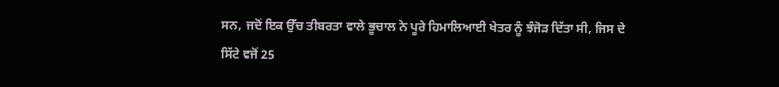ਸਨ, ਜਦੋਂ ਇਕ ਉੱਚ ਤੀਬਰਤਾ ਵਾਲੇ ਭੂਚਾਲ ਨੇ ਪੂਰੇ ਹਿਮਾਲਿਆਈ ਖੇਤਰ ਨੂੰ ਝੰਜੋੜ ਦਿੱਤਾ ਸੀ, ਜਿਸ ਦੇ ਸਿੱਟੇ ਵਜੋਂ 25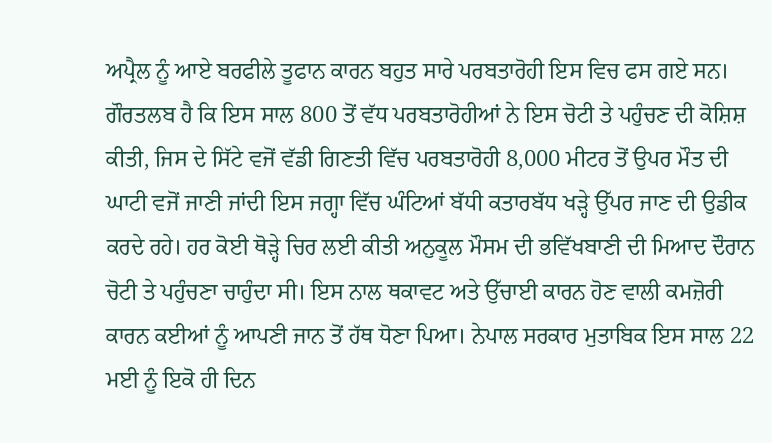ਅਪ੍ਰੈਲ ਨੂੰ ਆਏ ਬਰਫੀਲੇ ਤੂਫਾਨ ਕਾਰਨ ਬਹੁਤ ਸਾਰੇ ਪਰਬਤਾਰੋਹੀ ਇਸ ਵਿਚ ਫਸ ਗਏ ਸਨ। ਗੌਰਤਲਬ ਹੈ ਕਿ ਇਸ ਸਾਲ 800 ਤੋਂ ਵੱਧ ਪਰਬਤਾਰੋਹੀਆਂ ਨੇ ਇਸ ਚੋਟੀ ਤੇ ਪਹੁੰਚਣ ਦੀ ਕੋਸ਼ਿਸ਼ ਕੀਤੀ, ਜਿਸ ਦੇ ਸਿੱਟੇ ਵਜੋਂ ਵੱਡੀ ਗਿਣਤੀ ਵਿੱਚ ਪਰਬਤਾਰੋਹੀ 8,000 ਮੀਟਰ ਤੋਂ ਉਪਰ ਮੌਤ ਦੀ ਘਾਟੀ ਵਜੋਂ ਜਾਣੀ ਜਾਂਦੀ ਇਸ ਜਗ੍ਹਾ ਵਿੱਚ ਘੰਟਿਆਂ ਬੱਧੀ ਕਤਾਰਬੱਧ ਖੜ੍ਹੇ ਉੱਪਰ ਜਾਣ ਦੀ ਉਡੀਕ ਕਰਦੇ ਰਹੇ। ਹਰ ਕੋਈ ਥੋੜ੍ਹੇ ਚਿਰ ਲਈ ਕੀਤੀ ਅਨੁਕੂਲ ਮੌਸਮ ਦੀ ਭਵਿੱਖਬਾਣੀ ਦੀ ਮਿਆਦ ਦੌਰਾਨ ਚੋਟੀ ਤੇ ਪਹੁੰਚਣਾ ਚਾਹੁੰਦਾ ਸੀ। ਇਸ ਨਾਲ ਥਕਾਵਟ ਅਤੇ ਉੱਚਾਈ ਕਾਰਨ ਹੋਣ ਵਾਲੀ ਕਮਜ਼ੋਰੀ ਕਾਰਨ ਕਈਆਂ ਨੂੰ ਆਪਣੀ ਜਾਨ ਤੋਂ ਹੱਥ ਧੋਣਾ ਪਿਆ। ਨੇਪਾਲ ਸਰਕਾਰ ਮੁਤਾਬਿਕ ਇਸ ਸਾਲ 22 ਮਈ ਨੂੰ ਇਕੋ ਹੀ ਦਿਨ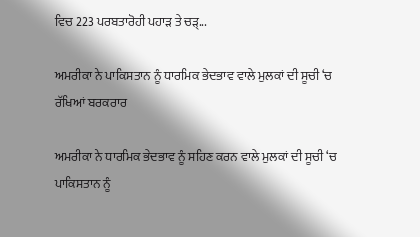ਵਿਚ 223 ਪਰਬਤਾਰੋਹੀ ਪਹਾੜ ਤੇ ਚੜ੍...

ਅਮਰੀਕਾ ਨੇ ਪਾਕਿਸਤਾਨ ਨੂੰ ਧਾਰਮਿਕ ਭੇਦਭਾਵ ਵਾਲੇ ਮੁਲਕਾਂ ਦੀ ਸੂਚੀ ‘ਚ ਰੱਖਿਆਂ ਬਰਕਰਾਰ

ਅਮਰੀਕਾ ਨੇ ਧਾਰਮਿਕ ਭੇਦਭਾਵ ਨੂੰ ਸਹਿਣ ਕਰਨ ਵਾਲੇ ਮੁਲਕਾਂ ਦੀ ਸੂਚੀ ‘ਚ ਪਾਕਿਸਤਾਨ ਨੂੰ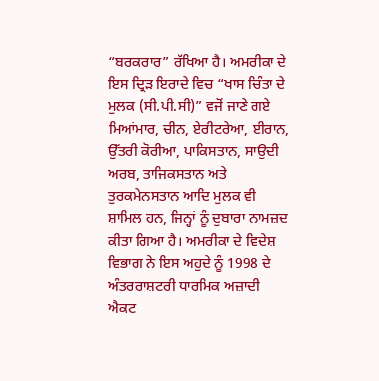“ਬਰਕਰਾਰ” ਰੱਖਿਆ ਹੈ। ਅਮਰੀਕਾ ਦੇ ਇਸ ਦ੍ਰਿੜ ਇਰਾਦੇ ਵਿਚ “ਖਾਸ ਚਿੰਤਾ ਦੇ ਮੁਲਕ (ਸੀ.ਪੀ.ਸੀ)” ਵਜੋਂ ਜਾਣੇ ਗਏ ਮਿਆਂਮਾਰ, ਚੀਨ, ਏਰੀਟਰੇਆ, ਈਰਾਨ, ਉੱਤਰੀ ਕੋਰੀਆ, ਪਾਕਿਸਤਾਨ, ਸਾਉਦੀ ਅਰਬ, ਤਾਜਿਕਸਤਾਨ ਅਤੇ ਤੁਰਕਮੇਨਸਤਾਨ ਆਦਿ ਮੁਲਕ ਵੀ ਸ਼ਾਮਿਲ ਹਨ, ਜਿਨ੍ਹਾਂ ਨੂੰ ਦੁਬਾਰਾ ਨਾਮਜ਼ਦ ਕੀਤਾ ਗਿਆ ਹੈ। ਅਮਰੀਕਾ ਦੇ ਵਿਦੇਸ਼ ਵਿਭਾਗ ਨੇ ਇਸ ਅਹੁਦੇ ਨੂੰ 1998 ਦੇ ਅੰਤਰਰਾਸ਼ਟਰੀ ਧਾਰਮਿਕ ਅਜ਼ਾਦੀ ਐਕਟ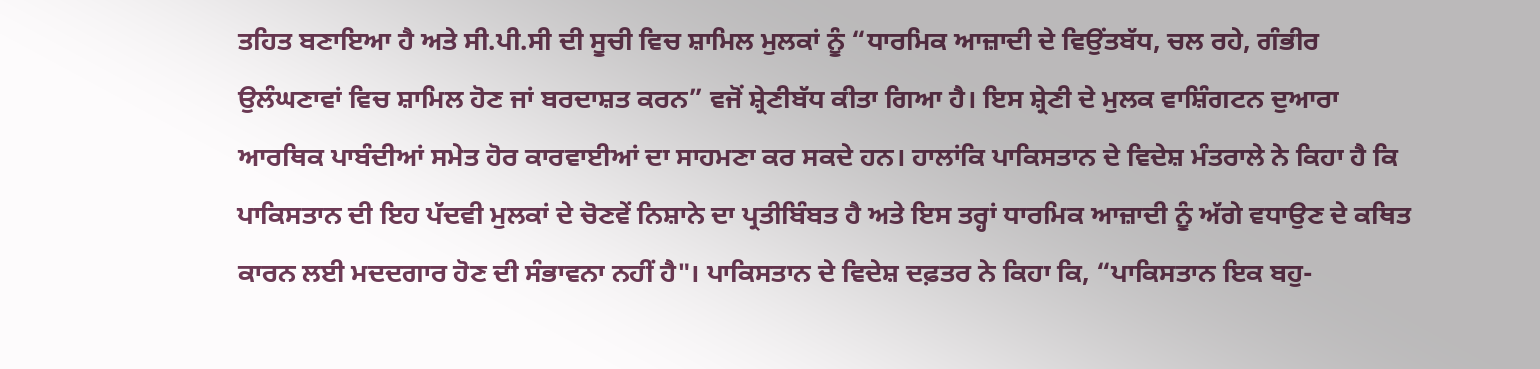ਤਹਿਤ ਬਣਾਇਆ ਹੈ ਅਤੇ ਸੀ.ਪੀ.ਸੀ ਦੀ ਸੂਚੀ ਵਿਚ ਸ਼ਾਮਿਲ ਮੁਲਕਾਂ ਨੂੰ “ਧਾਰਮਿਕ ਆਜ਼ਾਦੀ ਦੇ ਵਿਉਂਤਬੱਧ, ਚਲ ਰਹੇ, ਗੰਭੀਰ ਉਲੰਘਣਾਵਾਂ ਵਿਚ ਸ਼ਾਮਿਲ ਹੋਣ ਜਾਂ ਬਰਦਾਸ਼ਤ ਕਰਨ” ਵਜੋਂ ਸ਼੍ਰੇਣੀਬੱਧ ਕੀਤਾ ਗਿਆ ਹੈ। ਇਸ ਸ਼੍ਰੇਣੀ ਦੇ ਮੁਲਕ ਵਾਸ਼ਿੰਗਟਨ ਦੁਆਰਾ ਆਰਥਿਕ ਪਾਬੰਦੀਆਂ ਸਮੇਤ ਹੋਰ ਕਾਰਵਾਈਆਂ ਦਾ ਸਾਹਮਣਾ ਕਰ ਸਕਦੇ ਹਨ। ਹਾਲਾਂਕਿ ਪਾਕਿਸਤਾਨ ਦੇ ਵਿਦੇਸ਼ ਮੰਤਰਾਲੇ ਨੇ ਕਿਹਾ ਹੈ ਕਿ ਪਾਕਿਸਤਾਨ ਦੀ ਇਹ ਪੱਦਵੀ ਮੁਲਕਾਂ ਦੇ ਚੋਣਵੇਂ ਨਿਸ਼ਾਨੇ ਦਾ ਪ੍ਰਤੀਬਿੰਬਤ ਹੈ ਅਤੇ ਇਸ ਤਰ੍ਹਾਂ ਧਾਰਮਿਕ ਆਜ਼ਾਦੀ ਨੂੰ ਅੱਗੇ ਵਧਾਉਣ ਦੇ ਕਥਿਤ ਕਾਰਨ ਲਈ ਮਦਦਗਾਰ ਹੋਣ ਦੀ ਸੰਭਾਵਨਾ ਨਹੀਂ ਹੈ"। ਪਾਕਿਸਤਾਨ ਦੇ ਵਿਦੇਸ਼ ਦਫ਼ਤਰ ਨੇ ਕਿਹਾ ਕਿ, “ਪਾਕਿਸਤਾਨ ਇਕ ਬਹੁ-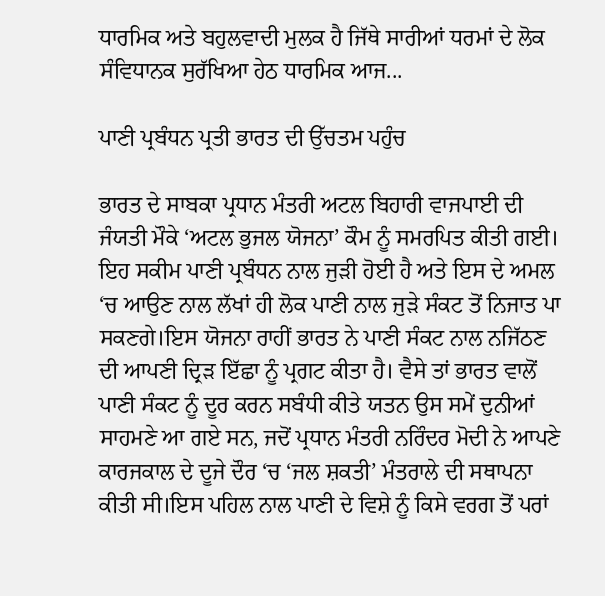ਧਾਰਮਿਕ ਅਤੇ ਬਹੁਲਵਾਦੀ ਮੁਲਕ ਹੈ ਜਿੱਥੇ ਸਾਰੀਆਂ ਧਰਮਾਂ ਦੇ ਲੋਕ ਸੰਵਿਧਾਨਕ ਸੁਰੱਖਿਆ ਹੇਠ ਧਾਰਮਿਕ ਆਜ...

ਪਾਣੀ ਪ੍ਰਬੰਧਨ ਪ੍ਰਤੀ ਭਾਰਤ ਦੀ ਉੱਚਤਮ ਪਹੁੰਚ

ਭਾਰਤ ਦੇ ਸਾਬਕਾ ਪ੍ਰਧਾਨ ਮੰਤਰੀ ਅਟਲ ਬਿਹਾਰੀ ਵਾਜਪਾਈ ਦੀ ਜੰਯਤੀ ਮੌਕੇ ‘ਅਟਲ ਭੁਜਲ ਯੋਜਨਾ’ ਕੌਮ ਨੂੰ ਸਮਰਪਿਤ ਕੀਤੀ ਗਈ। ਇਹ ਸਕੀਮ ਪਾਣੀ ਪ੍ਰਬੰਧਨ ਨਾਲ ਜੁੜੀ ਹੋਈ ਹੈ ਅਤੇ ਇਸ ਦੇ ਅਮਲ ‘ਚ ਆਉਣ ਨਾਲ ਲੱਖਾਂ ਹੀ ਲੋਕ ਪਾਣੀ ਨਾਲ ਜੁੜੇ ਸੰਕਟ ਤੋਂ ਨਿਜਾਤ ਪਾ ਸਕਣਗੇ।ਇਸ ਯੋਜਨਾ ਰਾਹੀਂ ਭਾਰਤ ਨੇ ਪਾਣੀ ਸੰਕਟ ਨਾਲ ਨਜਿੱਠਣ ਦੀ ਆਪਣੀ ਦ੍ਰਿੜ ਇੱਛਾ ਨੂੰ ਪ੍ਰਗਟ ਕੀਤਾ ਹੈ। ਵੈਸੇ ਤਾਂ ਭਾਰਤ ਵਾਲੋਂ ਪਾਣੀ ਸੰਕਟ ਨੂੰ ਦੂਰ ਕਰਨ ਸਬੰਧੀ ਕੀਤੇ ਯਤਨ ਉਸ ਸਮੇਂ ਦੁਨੀਆਂ ਸਾਹਮਣੇ ਆ ਗਏ ਸਨ, ਜਦੋਂ ਪ੍ਰਧਾਨ ਮੰਤਰੀ ਨਰਿੰਦਰ ਮੋਦੀ ਨੇ ਆਪਣੇ ਕਾਰਜਕਾਲ ਦੇ ਦੂਜੇ ਦੌਰ ‘ਚ ‘ਜਲ ਸ਼ਕਤੀ’ ਮੰਤਰਾਲੇ ਦੀ ਸਥਾਪਨਾ ਕੀਤੀ ਸੀ।ਇਸ ਪਹਿਲ ਨਾਲ ਪਾਣੀ ਦੇ ਵਿਸ਼ੇ ਨੂੰ ਕਿਸੇ ਵਰਗ ਤੋਂ ਪਰਾਂ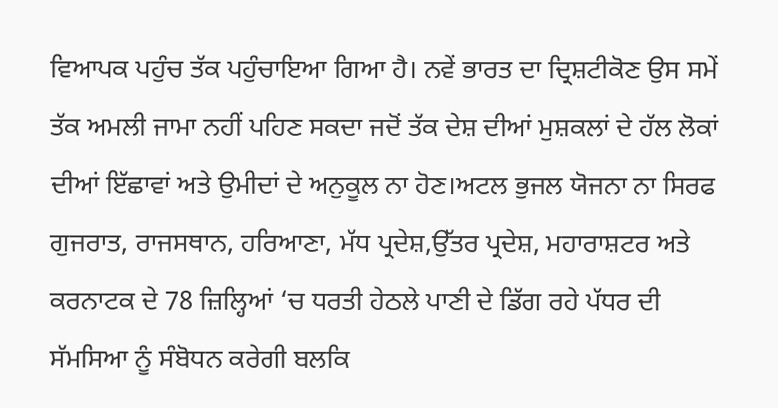ਵਿਆਪਕ ਪਹੁੰਚ ਤੱਕ ਪਹੁੰਚਾਇਆ ਗਿਆ ਹੈ। ਨਵੇਂ ਭਾਰਤ ਦਾ ਦ੍ਰਿਸ਼ਟੀਕੋਣ ਉਸ ਸਮੇਂ ਤੱਕ ਅਮਲੀ ਜਾਮਾ ਨਹੀਂ ਪਹਿਣ ਸਕਦਾ ਜਦੋਂ ਤੱਕ ਦੇਸ਼ ਦੀਆਂ ਮੁਸ਼ਕਲਾਂ ਦੇ ਹੱਲ ਲੋਕਾਂ ਦੀਆਂ ਇੱਛਾਵਾਂ ਅਤੇ ਉਮੀਦਾਂ ਦੇ ਅਨੁਕੂਲ ਨਾ ਹੋਣ।ਅਟਲ ਭੁਜਲ ਯੋਜਨਾ ਨਾ ਸਿਰਫ ਗੁਜਰਾਤ, ਰਾਜਸਥਾਨ, ਹਰਿਆਣਾ, ਮੱਧ ਪ੍ਰਦੇਸ਼,ਉੱਤਰ ਪ੍ਰਦੇਸ਼, ਮਹਾਰਾਸ਼ਟਰ ਅਤੇ ਕਰਨਾਟਕ ਦੇ 78 ਜ਼ਿਲ੍ਹਿਆਂ ‘ਚ ਧਰਤੀ ਹੇਠਲੇ ਪਾਣੀ ਦੇ ਡਿੱਗ ਰਹੇ ਪੱਧਰ ਦੀ ਸੱਮਸਿਆ ਨੂੰ ਸੰਬੋਧਨ ਕਰੇਗੀ ਬਲਕਿ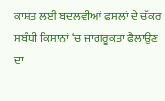ਕਾਸ਼ਤ ਲਈ ਬਦਲਵੀਆਂ ਫਸਲਾਂ ਦੇ ਚੱਕਰ ਸਬੰਧੀ ਕਿਸਾਨਾਂ ‘ਚ ਜਾਗਰੂਕਤਾ ਫੈਲਾਉਣ ਦਾ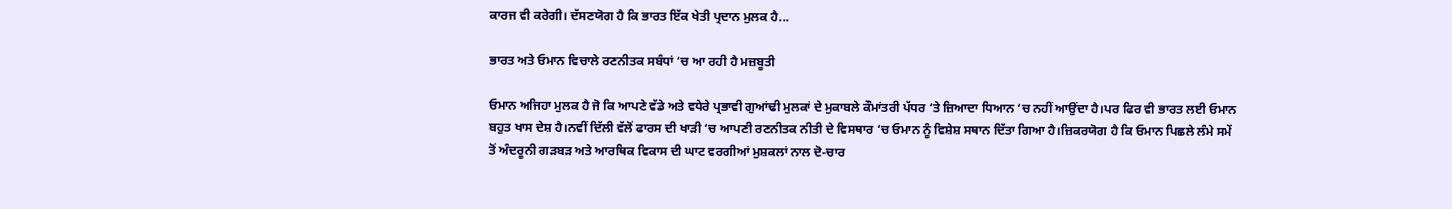ਕਾਰਜ ਵੀ ਕਰੇਗੀ। ਦੱਸਣਯੋਗ ਹੈ ਕਿ ਭਾਰਤ ਇੱਕ ਖੇਤੀ ਪ੍ਰਦਾਨ ਮੁਲਕ ਹੈ...

ਭਾਰਤ ਅਤੇ ਓਮਾਨ ਵਿਚਾਲੇ ਰਣਨੀਤਕ ਸਬੰਧਾਂ ‘ਚ ਆ ਰਹੀ ਹੈ ਮਜ਼ਬੂਤੀ

ਓਮਾਨ ਅਜਿਹਾ ਮੁਲਕ ਹੈ ਜੋ ਕਿ ਆਪਣੇ ਵੱਡੇ ਅਤੇ ਵਧੇਰੇ ਪ੍ਰਭਾਵੀ ਗੁਆਂਢੀ ਮੁਲਕਾਂ ਦੇ ਮੁਕਾਬਲੇ ਕੌਮਾਂਤਰੀ ਪੱਧਰ ‘ਤੇ ਜ਼ਿਆਦਾ ਧਿਆਨ ‘ਚ ਨਹੀਂ ਆਉਂਦਾ ਹੈ।ਪਰ ਫਿਰ ਵੀ ਭਾਰਤ ਲਈ ਓਮਾਨ ਬਹੁਤ ਖਾਸ ਦੇਸ਼ ਹੈ।ਨਵੀਂ ਦਿੱਲੀ ਵੱਲੋਂ ਫਾਰਸ ਦੀ ਖਾੜੀ ‘ਚ ਆਪਣੀ ਰਣਨੀਤਕ ਨੀਤੀ ਦੇ ਵਿਸਥਾਰ ‘ਚ ਓਮਾਨ ਨੂੰ ਵਿਸ਼ੇਸ਼ ਸਥਾਨ ਦਿੱਤਾ ਗਿਆ ਹੈ।ਜ਼ਿਕਰਯੋਗ ਹੈ ਕਿ ਓਮਾਨ ਪਿਛਲੇ ਲੰਮੇ ਸਮੇਂ ਤੋਂ ਅੰਦਰੂਨੀ ਗੜਬੜ ਅਤੇ ਆਰਥਿਕ ਵਿਕਾਸ ਦੀ ਘਾਟ ਵਰਗੀਆਂ ਮੁਸ਼ਕਲਾਂ ਨਾਲ ਦੋ-ਚਾਰ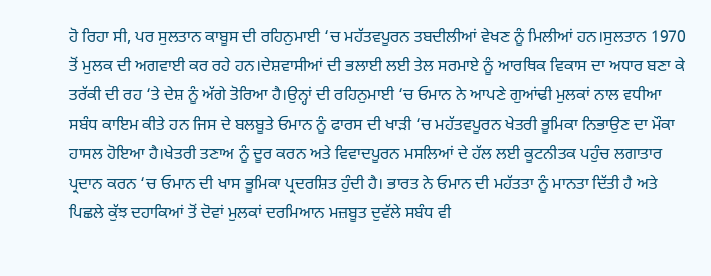ਹੋ ਰਿਹਾ ਸੀ, ਪਰ ਸੁਲਤਾਨ ਕਾਬੂਸ ਦੀ ਰਹਿਨੁਮਾਈ ‘ਚ ਮਹੱਤਵਪੂਰਨ ਤਬਦੀਲੀਆਂ ਵੇਖਣ ਨੂੰ ਮਿਲੀਆਂ ਹਨ।ਸੁਲਤਾਨ 1970 ਤੋਂ ਮੁਲਕ ਦੀ ਅਗਵਾਈ ਕਰ ਰਹੇ ਹਨ।ਦੇਸ਼ਵਾਸੀਆਂ ਦੀ ਭਲਾਈ ਲਈ ਤੇਲ ਸਰਮਾਏ ਨੂੰ ਆਰਥਿਕ ਵਿਕਾਸ ਦਾ ਅਧਾਰ ਬਣਾ ਕੇ ਤਰੱਕੀ ਦੀ ਰਹ ‘ਤੇ ਦੇਸ਼ ਨੂੰ ਅੱਗੇ ਤੋਰਿਆ ਹੈ।ਉਨ੍ਹਾਂ ਦੀ ਰਹਿਨੁਮਾਈ ‘ਚ ਓਮਾਨ ਨੇ ਆਪਣੇ ਗੁਆਂਢੀ ਮੁਲਕਾਂ ਨਾਲ ਵਧੀਆ ਸਬੰਧ ਕਾਇਮ ਕੀਤੇ ਹਨ ਜਿਸ ਦੇ ਬਲਬੂਤੇ ਓਮਾਨ ਨੂੰ ਫਾਰਸ ਦੀ ਖਾੜੀ ‘ਚ ਮਹੱਤਵਪੂਰਨ ਖੇਤਰੀ ਭੂਮਿਕਾ ਨਿਭਾਉਣ ਦਾ ਮੌਕਾ ਹਾਸਲ ਹੋਇਆ ਹੈ।ਖੇਤਰੀ ਤਣਾਅ ਨੂੰ ਦੂਰ ਕਰਨ ਅਤੇ ਵਿਵਾਦਪੂਰਨ ਮਸਲਿਆਂ ਦੇ ਹੱਲ ਲਈ ਕੂਟਨੀਤਕ ਪਹੁੰਚ ਲਗਾਤਾਰ ਪ੍ਰਦਾਨ ਕਰਨ ‘ਚ ਓਮਾਨ ਦੀ ਖਾਸ ਭੂਮਿਕਾ ਪ੍ਰਦਰਸ਼ਿਤ ਹੁੰਦੀ ਹੈ। ਭਾਰਤ ਨੇ ਓਮਾਨ ਦੀ ਮਹੱਤਤਾ ਨੂੰ ਮਾਨਤਾ ਦਿੱਤੀ ਹੈ ਅਤੇ ਪਿਛਲੇ ਕੁੱਝ ਦਹਾਕਿਆਂ ਤੋਂ ਦੋਵਾਂ ਮੁਲਕਾਂ ਦਰਮਿਆਨ ਮਜ਼ਬੂਤ ਦੁਵੱਲੇ ਸਬੰਧ ਵੀ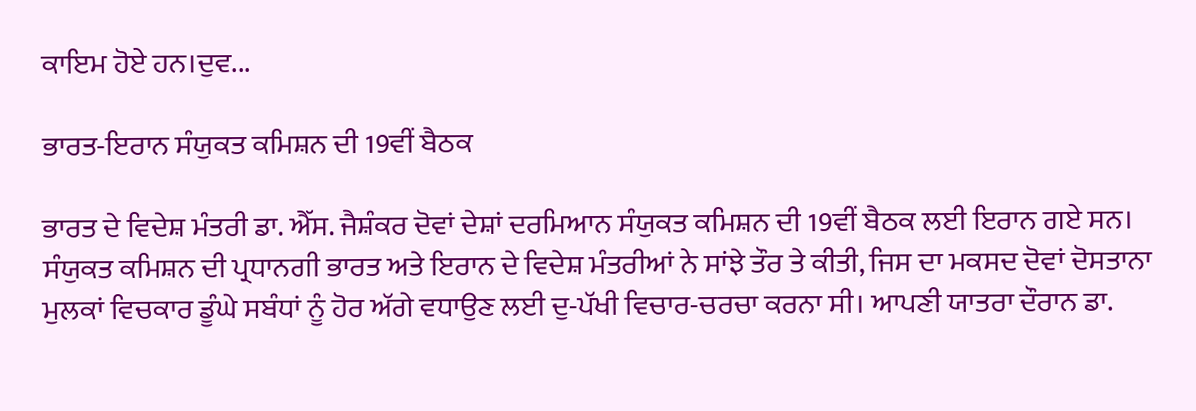ਕਾਇਮ ਹੋਏ ਹਨ।ਦੁਵ...

ਭਾਰਤ-ਇਰਾਨ ਸੰਯੁਕਤ ਕਮਿਸ਼ਨ ਦੀ 19ਵੀਂ ਬੈਠਕ

ਭਾਰਤ ਦੇ ਵਿਦੇਸ਼ ਮੰਤਰੀ ਡਾ. ਐੱਸ. ਜੈਸ਼ੰਕਰ ਦੋਵਾਂ ਦੇਸ਼ਾਂ ਦਰਮਿਆਨ ਸੰਯੁਕਤ ਕਮਿਸ਼ਨ ਦੀ 19ਵੀਂ ਬੈਠਕ ਲਈ ਇਰਾਨ ਗਏ ਸਨ। ਸੰਯੁਕਤ ਕਮਿਸ਼ਨ ਦੀ ਪ੍ਰਧਾਨਗੀ ਭਾਰਤ ਅਤੇ ਇਰਾਨ ਦੇ ਵਿਦੇਸ਼ ਮੰਤਰੀਆਂ ਨੇ ਸਾਂਝੇ ਤੌਰ ਤੇ ਕੀਤੀ, ਜਿਸ ਦਾ ਮਕਸਦ ਦੋਵਾਂ ਦੋਸਤਾਨਾ ਮੁਲਕਾਂ ਵਿਚਕਾਰ ਡੂੰਘੇ ਸਬੰਧਾਂ ਨੂੰ ਹੋਰ ਅੱਗੇ ਵਧਾਉਣ ਲਈ ਦੁ-ਪੱਖੀ ਵਿਚਾਰ-ਚਰਚਾ ਕਰਨਾ ਸੀ। ਆਪਣੀ ਯਾਤਰਾ ਦੌਰਾਨ ਡਾ.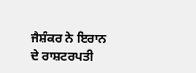ਜੈਸ਼ੰਕਰ ਨੇ ਇਰਾਨ ਦੇ ਰਾਸ਼ਟਰਪਤੀ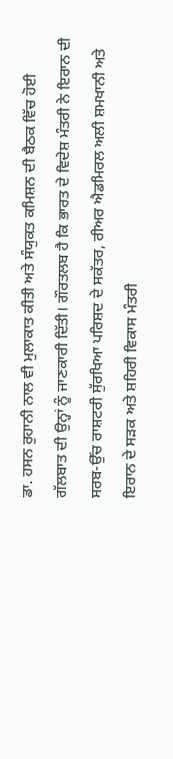ਡਾ. ਹਸਨ ਰੁਹਾਨੀ ਨਾਲ ਵੀ ਮੁਲਾਕਾਤ ਕੀਤੀ ਅਤੇ ਸੰਯੁਕਤ ਕਮਿਸ਼ਨ ਦੀ ਬੈਠਕ ਵਿੱਚ ਹੋਈ ਗੱਲਬਾਤ ਦੀ ਉਨ੍ਹਾਂ ਨੂੰ ਜਾਣਕਾਰੀ ਦਿੱਤੀ। ਗੌਰਤਲਬ ਹੈ ਕਿ ਭਾਰਤ ਦੇ ਵਿਦੇਸ਼ ਮੰਤਰੀ ਨੇ ਇਰਾਨ ਦੀ ਸਰਬ-ਉੱਚ ਰਾਸ਼ਟਰੀ ਸੁੱਰਖਿਆ ਪਰਿਸ਼ਦ ਦੇ ਸਕੱਤਰ, ਰੀਅਰ ਐਡਮਿਰਲ ਅਲੀ ਸ਼ਮਖਾਨੀ ਅਤੇ ਇਰਾਨ ਦੇ ਸੜਕ ਅਤੇ ਸ਼ਹਿਰੀ ਵਿਕਾਸ ਮੰਤਰੀ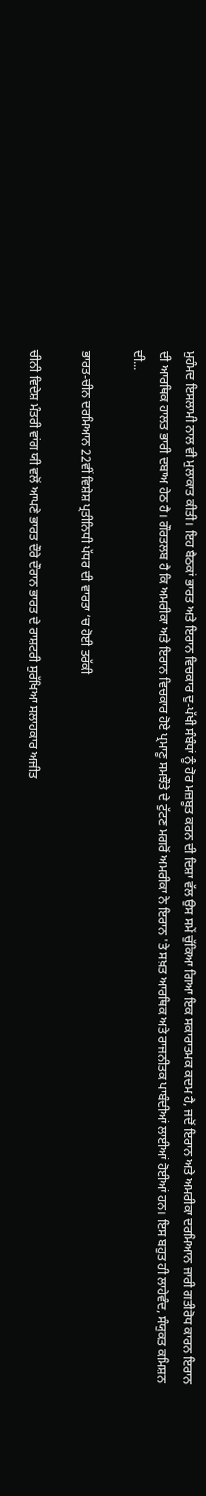ਮੁਹੰਮਦ ਇਸਲਾਮੀ ਨਾਲ ਵੀ ਮੁਲਾਕਾਤ ਕੀਤੀ। ਇਹ ਬੈਠਕਾਂ ਭਾਰਤ ਅਤੇ ਇਰਾਨ ਵਿਚਕਾਰ ਦੁ-ਪੱਖੀ ਸੰਬੰਧਾਂ ਨੂੰ ਹੋਰ ਮਜ਼ਬੂਤ ਕਰਨ ਦੀ ਦਿਸ਼ਾ ਵੱਲ ਉਸ ਸਮੇਂ ਚੁੱਕਿਆ ਗਿਆ ਇਕ ਸਕਾਰਾਤਮਕ ਕਦਮ ਹੈ, ਜਦੋਂ ਇਰਾਨ ਅਤੇ ਅਮਰੀਕਾ ਦਰਮਿਆਨ ਜਾਰੀ ਗਤੀਰੋਧ ਕਾਰਨ ਇਰਾਨ ਦੀ ਆਰਥਿਕ ਹਾਲਤ ਭਾਰੀ ਦਬਾਅ ਹੇਠ ਹੈ। ਗੌਰਤਲਬ ਹੈ ਕਿ ਅਮਰੀਕਾ ਅਤੇ ਇਰਾਨ ਵਿਚਕਾਰ ਹੋਏ ਪ੍ਰਮਾਣੂ ਸਮਝੌਤੇ ਦੇ ਟੁੱਟਣ ਮਗਰੋਂ ਅਮਰੀਕਾ ਨੇ ਇਰਾਨ 'ਤੇ ਸਖ਼ਤ ਆਰਥਿਕ ਅਤੇ ਰਾਜਨੀਤਕ ਪਾਬੰਦੀਆਂ ਲਾਈਆਂ ਹੋਈਆਂ ਹਨ। ਇਸ ਬਹੁਤ ਹੀ ਲਾਹੇਵੰਦ, ਸੰਯੁਕਤ ਕਮਿਸ਼ਨ ਦੀ...

ਭਾਰਤ-ਚੀਨ ਦਰਮਿਆਨ 22ਵੀਂ ਵਿਸ਼ੇਸ਼ ਪ੍ਰਤੀਨਿਧੀ ਪੱਧਰ ਦੀ ਵਾਰਤਾ ‘ਚ ਹੋਈ ਤਰੱਕੀ

ਚੀਨੀ ਵਿਦੇਸ਼ ਮੰਤਰੀ ਵਾਂਗ ਯੀ ਵਲੋਂ ਆਪਣੇ ਭਾਰਤ ਦੌਰੇ ਦੌਰਾਨ ਭਾਰਤ ਦੇ ਰਾਸ਼ਟਰੀ ਸੁਰੱਖਿਆ ਸਲਾਹਕਾਰ ਅਜੀਤ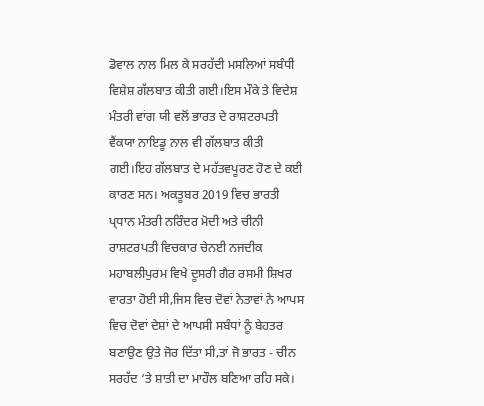ਡੋਵਾਲ ਨਾਲ ਮਿਲ ਕੇ ਸਰਹੱਦੀ ਮਸਲਿਆਂ ਸਬੰਧੀ ਵਿਸ਼ੇਸ਼ ਗੱਲਬਾਤ ਕੀਤੀ ਗਈ।ਇਸ ਮੌਕੇ ਤੇ ਵਿਦੇਸ਼ ਮੰਤਰੀ ਵਾਂਗ ਯੀ ਵਲੋਂ ਭਾਰਤ ਦੇ ਰਾਸ਼ਟਰਪਤੀ ਵੈਂਕਯਾ ਨਾਇਡੂ ਨਾਲ ਵੀ ਗੱਲਬਾਤ ਕੀਤੀ ਗਈ।ਇਹ ਗੱਲਬਾਤ ਦੇ ਮਹੱਤਵਪੂਰਣ ਹੋਣ ਦੇ ਕਈ ਕਾਰਣ ਸਨ। ਅਕਤੂਬਰ 2019 ਵਿਚ ਭਾਰਤੀ ਪ੍ਧਾਨ ਮੰਤਰੀ ਨਰਿੰਦਰ ਮੋਦੀ ਅਤੇ ਚੀਨੀ ਰਾਸ਼ਟਰਪਤੀ ਵਿਚਕਾਰ ਚੇਨਈ ਨਜਦੀਕ ਮਹਾਬਲੀਪੁਰਮ ਵਿਖੇ ਦੂਸਰੀ ਗੈਰ ਰਸਮੀ ਸ਼ਿਖਰ ਵਾਰਤਾ ਹੋਈ ਸੀ,ਜਿਸ ਵਿਚ ਦੋਵਾਂ ਨੇਤਾਵਾਂ ਨੇ ਆਪਸ ਵਿਚ ਦੋਵਾਂ ਦੇਸ਼ਾਂ ਦੇ ਆਪਸੀ ਸਬੰਧਾਂ ਨੂੰ ਬੇਹਤਰ ਬਣਾਉਣ ਉਤੇ ਜੋਰ ਦਿੱਤਾ ਸੀ,ਤਾਂ ਜੋ ਭਾਰਤ - ਚੀਨ ਸਰਹੱਦ ‘ਤੇ ਸ਼ਾਤੀ ਦਾ ਮਾਹੌਲ ਬਣਿਆ ਰਹਿ ਸਕੇ।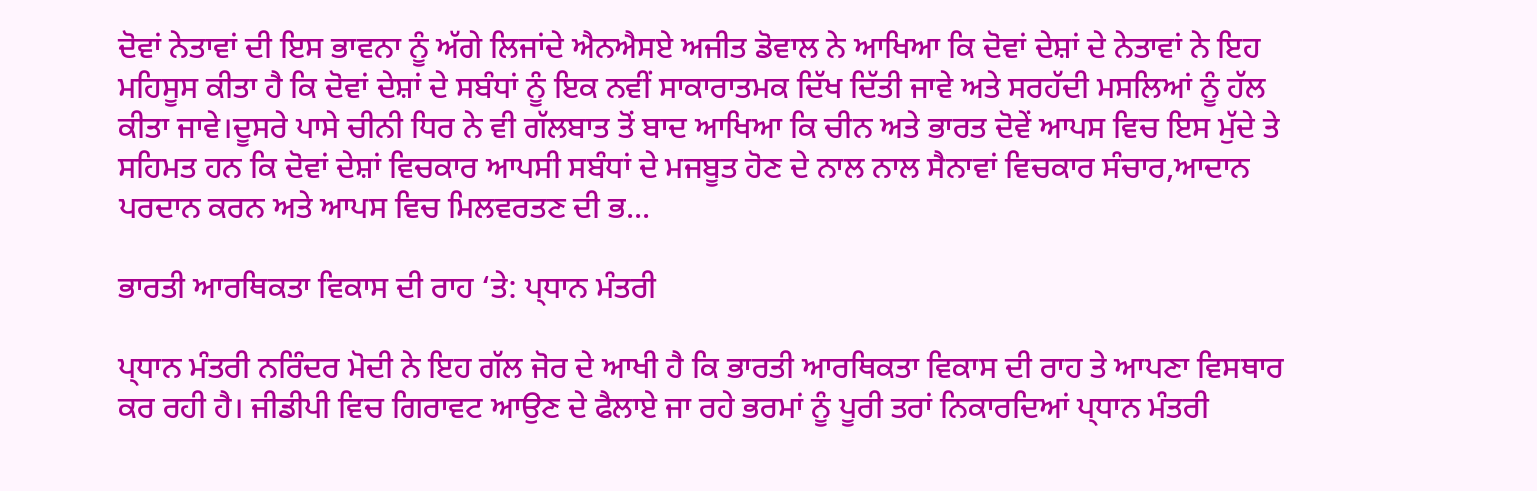ਦੋਵਾਂ ਨੇਤਾਵਾਂ ਦੀ ਇਸ ਭਾਵਨਾ ਨੂੰ ਅੱਗੇ ਲਿਜਾਂਦੇ ਐਨਐਸਏ ਅਜੀਤ ਡੋਵਾਲ ਨੇ ਆਖਿਆ ਕਿ ਦੋਵਾਂ ਦੇਸ਼ਾਂ ਦੇ ਨੇਤਾਵਾਂ ਨੇ ਇਹ ਮਹਿਸੂਸ ਕੀਤਾ ਹੈ ਕਿ ਦੋਵਾਂ ਦੇਸ਼ਾਂ ਦੇ ਸਬੰਧਾਂ ਨੂੰ ਇਕ ਨਵੀਂ ਸਾਕਾਰਾਤਮਕ ਦਿੱਖ ਦਿੱਤੀ ਜਾਵੇ ਅਤੇ ਸਰਹੱਦੀ ਮਸਲਿਆਂ ਨੂੰ ਹੱਲ ਕੀਤਾ ਜਾਵੇ।ਦੂਸਰੇ ਪਾਸੇ ਚੀਨੀ ਧਿਰ ਨੇ ਵੀ ਗੱਲਬਾਤ ਤੋਂ ਬਾਦ ਆਖਿਆ ਕਿ ਚੀਨ ਅਤੇ ਭਾਰਤ ਦੋਵੇਂ ਆਪਸ ਵਿਚ ਇਸ ਮੁੱਦੇ ਤੇ ਸਹਿਮਤ ਹਨ ਕਿ ਦੋਵਾਂ ਦੇਸ਼ਾਂ ਵਿਚਕਾਰ ਆਪਸੀ ਸਬੰਧਾਂ ਦੇ ਮਜਬੂਤ ਹੋਣ ਦੇ ਨਾਲ ਨਾਲ ਸੈਨਾਵਾਂ ਵਿਚਕਾਰ ਸੰਚਾਰ,ਆਦਾਨ ਪਰਦਾਨ ਕਰਨ ਅਤੇ ਆਪਸ ਵਿਚ ਮਿਲਵਰਤਣ ਦੀ ਭ...

ਭਾਰਤੀ ਆਰਥਿਕਤਾ ਵਿਕਾਸ ਦੀ ਰਾਹ ‘ਤੇ: ਪ੍ਧਾਨ ਮੰਤਰੀ

ਪ੍ਧਾਨ ਮੰਤਰੀ ਨਰਿੰਦਰ ਮੋਦੀ ਨੇ ਇਹ ਗੱਲ ਜੋਰ ਦੇ ਆਖੀ ਹੈ ਕਿ ਭਾਰਤੀ ਆਰਥਿਕਤਾ ਵਿਕਾਸ ਦੀ ਰਾਹ ਤੇ ਆਪਣਾ ਵਿਸਥਾਰ ਕਰ ਰਹੀ ਹੈ। ਜੀਡੀਪੀ ਵਿਚ ਗਿਰਾਵਟ ਆਉਣ ਦੇ ਫੈਲਾਏ ਜਾ ਰਹੇ ਭਰਮਾਂ ਨੂੰ ਪੂਰੀ ਤਰਾਂ ਨਿਕਾਰਦਿਆਂ ਪ੍ਧਾਨ ਮੰਤਰੀ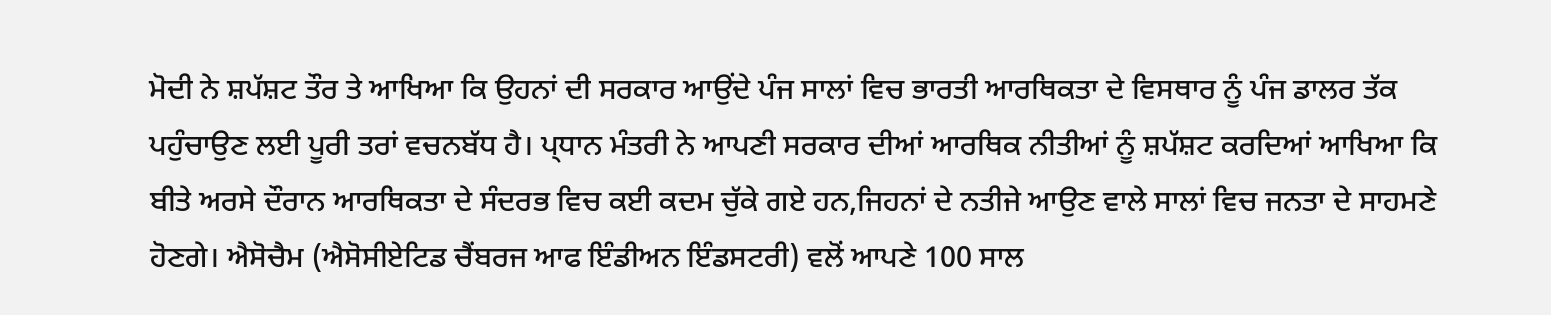ਮੋਦੀ ਨੇ ਸ਼ਪੱਸ਼ਟ ਤੌਰ ਤੇ ਆਖਿਆ ਕਿ ਉਹਨਾਂ ਦੀ ਸਰਕਾਰ ਆਉਂਦੇ ਪੰਜ ਸਾਲਾਂ ਵਿਚ ਭਾਰਤੀ ਆਰਥਿਕਤਾ ਦੇ ਵਿਸਥਾਰ ਨੂੰ ਪੰਜ ਡਾਲਰ ਤੱਕ ਪਹੁੰਚਾਉਣ ਲਈ ਪੂਰੀ ਤਰਾਂ ਵਚਨਬੱਧ ਹੈ। ਪ੍ਧਾਨ ਮੰਤਰੀ ਨੇ ਆਪਣੀ ਸਰਕਾਰ ਦੀਆਂ ਆਰਥਿਕ ਨੀਤੀਆਂ ਨੂੰ ਸ਼ਪੱਸ਼ਟ ਕਰਦਿਆਂ ਆਖਿਆ ਕਿ ਬੀਤੇ ਅਰਸੇ ਦੌਰਾਨ ਆਰਥਿਕਤਾ ਦੇ ਸੰਦਰਭ ਵਿਚ ਕਈ ਕਦਮ ਚੁੱਕੇ ਗਏ ਹਨ,ਜਿਹਨਾਂ ਦੇ ਨਤੀਜੇ ਆਉਣ ਵਾਲੇ ਸਾਲਾਂ ਵਿਚ ਜਨਤਾ ਦੇ ਸਾਹਮਣੇ ਹੋਣਗੇ। ਐਸੋਚੈਮ (ਐਸੋਸੀਏਟਿਡ ਚੈਂਬਰਜ ਆਫ ਇੰਡੀਅਨ ਇੰਡਸਟਰੀ) ਵਲੋਂ ਆਪਣੇ 100 ਸਾਲ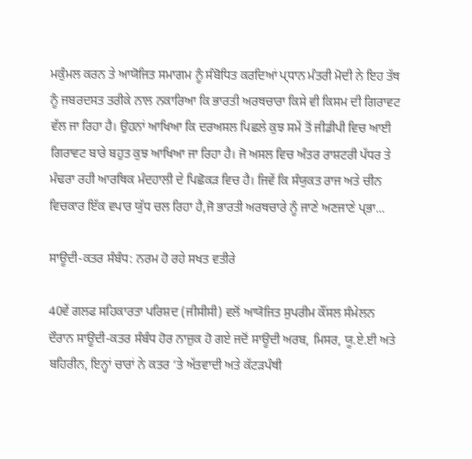ਮਕੁੰਮਲ ਕਰਨ ਤੇ ਆਯੋਜਿਤ ਸਮਾਗਮ ਨੂੰ ਸੰਬੋਧਿਤ ਕਰਦਿਆਂ ਪ੍ਧਾਨ ਮੰਤਰੀ ਮੋਦੀ ਨੇ ਇਹ ਤੱਥ ਨੂੰ ਜਬਰਦਸਤ ਤਰੀਕੇ ਨਾਲ ਨਕਾਰਿਆ ਕਿ ਭਾਰਤੀ ਅਰਥਚਾਰਾ ਕਿਸੇ ਵੀ ਕਿਸਮ ਦੀ ਗਿਰਾਵਟ ਵੱਲ ਜਾ ਰਿਹਾ ਹੈ। ਉਹਨਾਂ ਆਖਿਆ ਕਿ ਦਰਅਸਲ ਪਿਛਲੇ ਕੁਝ ਸਮੇਂ ਤੋਂ ਜੀਡੀਪੀ ਵਿਚ ਆਈ ਗਿਰਾਵਟ ਬਾਰੇ ਬਹੁਤ ਕੁਝ ਆਖਿਆ ਜਾ ਰਿਹਾ ਹੈ। ਜੋ ਅਸਲ ਵਿਚ ਅੰਤਰ ਰਾਸ਼ਟਰੀ ਪੱਧਰ ਤੇ ਮੰਢਰਾ ਰਹੀ ਆਰਥਿਕ ਮੰਦਹਾਲੀ ਦੇ ਪਿਛੋਕੜ ਵਿਚ ਹੈ। ਜਿਵੇਂ ਕਿ ਸੰਯੁਕਤ ਰਾਜ ਅਤੇ ਚੀਨ ਵਿਚਕਾਰ ਇੱਕ ਵਪਾਰ ਯੁੱਧ ਚਲ ਰਿਹਾ ਹੈ,ਜੋ ਭਾਰਤੀ ਅਰਥਚਾਰੇ ਨੂੰ ਜਾਣੇ ਅਣਜਾਣੇ ਪ੍ਭਾ...

ਸਾਊਦੀ-ਕਤਰ ਸੰਬੰਧ: ਨਰਮ ਹੋ ਰਹੇ ਸਖਤ ਵਤੀਰੇ

40ਵੇਂ ਗਲਫ ਸਹਿਕਾਰਤਾ ਪਰਿਸ਼ਦ (ਜੀਸੀਸੀ) ਵਲੋਂ ਆਯੋਜਿਤ ਸੁਪਰੀਮ ਕੌਂਸਲ ਸੰਮੇਲਨ ਦੌਰਾਨ ਸਾਊਦੀ-ਕਤਰ ਸੰਬੰਧ ਹੋਰ ਨਾਜ਼ੁਕ ਹੋ ਗਏ ਜਦੋਂ ਸਾਊਦੀ ਅਰਬ, ਮਿਸਰ, ਯੂ.ਏ.ਈ ਅਤੇ ਬਹਿਰੀਨ, ਇਨ੍ਹਾਂ ਚਾਰਾਂ ਨੇ ਕਤਰ ‘ਤੇ ਅੱਤਵਾਦੀ ਅਤੇ ਕੱਟੜਪੰਥੀ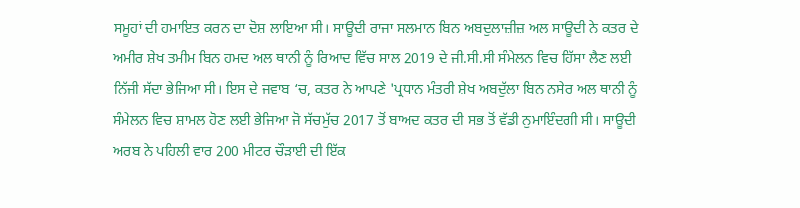ਸਮੂਹਾਂ ਦੀ ਹਮਾਇਤ ਕਰਨ ਦਾ ਦੋਸ਼ ਲਾਇਆ ਸੀ। ਸਾਊਦੀ ਰਾਜਾ ਸਲਮਾਨ ਬਿਨ ਅਬਦੁਲਾਜ਼ੀਜ਼ ਅਲ ਸਾਊਦੀ ਨੇ ਕਤਰ ਦੇ ਅਮੀਰ ਸ਼ੇਖ ਤਮੀਮ ਬਿਨ ਹਮਦ ਅਲ ਥਾਨੀ ਨੂੰ ਰਿਆਦ ਵਿੱਚ ਸਾਲ 2019 ਦੇ ਜੀ.ਸੀ.ਸੀ ਸੰਮੇਲਨ ਵਿਚ ਹਿੱਸਾ ਲੈਣ ਲਈ ਨਿੱਜੀ ਸੱਦਾ ਭੇਜਿਆ ਸੀ। ਇਸ ਦੇ ਜਵਾਬ ‘ਚ, ਕਤਰ ਨੇ ਆਪਣੇ 'ਪ੍ਰਧਾਨ ਮੰਤਰੀ ਸ਼ੇਖ ਅਬਦੁੱਲਾ ਬਿਨ ਨਸੇਰ ਅਲ ਥਾਨੀ ਨੂੰ ਸੰਮੇਲਨ ਵਿਚ ਸ਼ਾਮਲ ਹੋਣ ਲਈ ਭੇਜਿਆ ਜੋ ਸੱਚਮੁੱਚ 2017 ਤੋਂ ਬਾਅਦ ਕਤਰ ਦੀ ਸਭ ਤੋਂ ਵੱਡੀ ਨੁਮਾਇੰਦਗੀ ਸੀ। ਸਾਊਦੀ ਅਰਬ ਨੇ ਪਹਿਲੀ ਵਾਰ 200 ਮੀਟਰ ਚੌੜਾਈ ਦੀ ਇੱਕ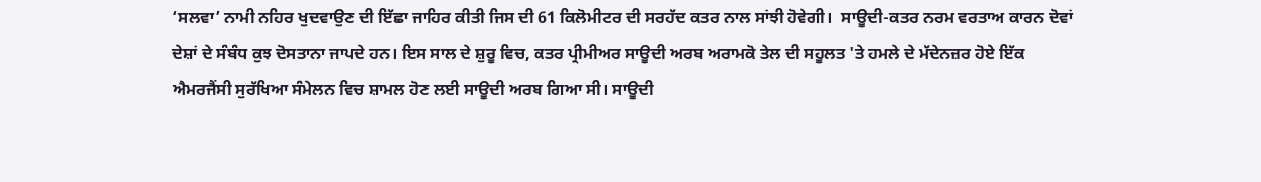‘ਸਲਵਾ’ ਨਾਮੀ ਨਹਿਰ ਖੁਦਵਾਉਣ ਦੀ ਇੱਛਾ ਜਾਹਿਰ ਕੀਤੀ ਜਿਸ ਦੀ 61 ਕਿਲੋਮੀਟਰ ਦੀ ਸਰਹੱਦ ਕਤਰ ਨਾਲ ਸਾਂਝੀ ਹੋਵੇਗੀ।  ਸਾਊਦੀ-ਕਤਰ ਨਰਮ ਵਰਤਾਅ ਕਾਰਨ ਦੋਵਾਂ ਦੇਸ਼ਾਂ ਦੇ ਸੰਬੰਧ ਕੁਝ ਦੋਸਤਾਨਾ ਜਾਪਦੇ ਹਨ। ਇਸ ਸਾਲ ਦੇ ਸ਼ੁਰੂ ਵਿਚ, ਕਤਰ ਪ੍ਰੀਮੀਅਰ ਸਾਊਦੀ ਅਰਬ ਅਰਾਮਕੋ ਤੇਲ ਦੀ ਸਹੂਲਤ 'ਤੇ ਹਮਲੇ ਦੇ ਮੱਦੇਨਜ਼ਰ ਹੋਏ ਇੱਕ ਐਮਰਜੈਂਸੀ ਸੁਰੱਖਿਆ ਸੰਮੇਲਨ ਵਿਚ ਸ਼ਾਮਲ ਹੋਣ ਲਈ ਸਾਊਦੀ ਅਰਬ ਗਿਆ ਸੀ। ਸਾਊਦੀ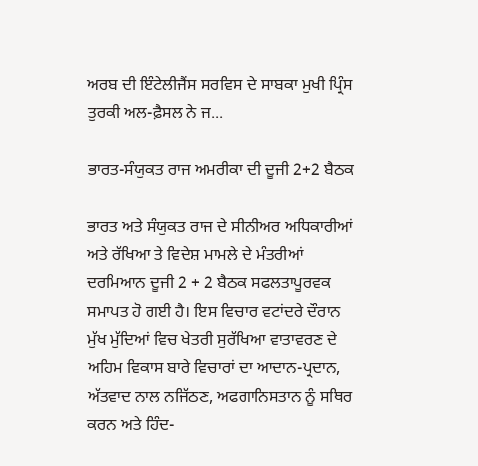ਅਰਬ ਦੀ ਇੰਟੇਲੀਜੈਂਸ ਸਰਵਿਸ ਦੇ ਸਾਬਕਾ ਮੁਖੀ ਪ੍ਰਿੰਸ ਤੁਰਕੀ ਅਲ-ਫ਼ੈਸਲ ਨੇ ਜ...

ਭਾਰਤ-ਸੰਯੁਕਤ ਰਾਜ ਅਮਰੀਕਾ ਦੀ ਦੂਜੀ 2+2 ਬੈਠਕ

ਭਾਰਤ ਅਤੇ ਸੰਯੁਕਤ ਰਾਜ ਦੇ ਸੀਨੀਅਰ ਅਧਿਕਾਰੀਆਂ ਅਤੇ ਰੱਖਿਆ ਤੇ ਵਿਦੇਸ਼ ਮਾਮਲੇ ਦੇ ਮੰਤਰੀਆਂ ਦਰਮਿਆਨ ਦੂਜੀ 2 + 2 ਬੈਠਕ ਸਫਲਤਾਪੂਰਵਕ ਸਮਾਪਤ ਹੋ ਗਈ ਹੈ। ਇਸ ਵਿਚਾਰ ਵਟਾਂਦਰੇ ਦੌਰਾਨ ਮੁੱਖ ਮੁੱਦਿਆਂ ਵਿਚ ਖੇਤਰੀ ਸੁਰੱਖਿਆ ਵਾਤਾਵਰਣ ਦੇ ਅਹਿਮ ਵਿਕਾਸ ਬਾਰੇ ਵਿਚਾਰਾਂ ਦਾ ਆਦਾਨ-ਪ੍ਰਦਾਨ, ਅੱਤਵਾਦ ਨਾਲ ਨਜਿੱਠਣ, ਅਫਗਾਨਿਸਤਾਨ ਨੂੰ ਸਥਿਰ ਕਰਨ ਅਤੇ ਹਿੰਦ-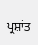ਪ੍ਰਸ਼ਾਂਤ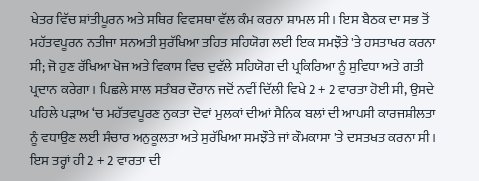ਖੇਤਰ ਵਿੱਚ ਸ਼ਾਂਤੀਪੂਰਨ ਅਤੇ ਸਥਿਰ ਵਿਵਸਥਾ ਵੱਲ ਕੰਮ ਕਰਨਾ ਸ਼ਾਮਲ ਸੀ। ਇਸ ਬੈਠਕ ਦਾ ਸਭ ਤੋਂ ਮਹੱਤਵਪੂਰਨ ਨਤੀਜਾ ਸਨਅਤੀ ਸੁਰੱਖਿਆ ਤਹਿਤ ਸਹਿਯੋਗ ਲਈ ਇਕ ਸਮਝੌਤੇ 'ਤੇ ਹਸਤਾਖਰ ਕਰਨਾ ਸੀ; ਜੋ ਹੁਣ ਰੱਖਿਆ ਖੋਜ ਅਤੇ ਵਿਕਾਸ ਵਿਚ ਦੁਵੱਲੇ ਸਹਿਯੋਗ ਦੀ ਪ੍ਰਕਿਰਿਆ ਨੂੰ ਸੁਵਿਧਾ ਅਤੇ ਗਤੀ ਪ੍ਰਦਾਨ ਕਰੇਗਾ। ਪਿਛਲੇ ਸਾਲ ਸਤੰਬਰ ਦੌਰਾਨ ਜਦੋਂ ਨਵੀਂ ਦਿੱਲੀ ਵਿਖੇ 2 + 2 ਵਾਰਤਾ ਹੋਈ ਸੀ, ਉਸਦੇ ਪਹਿਲੇ ਪੜਾਅ ‘ਚ ਮਹੱਤਵਪੂਰਣ ਨੁਕਤਾ ਦੋਵਾਂ ਮੁਲਕਾਂ ਦੀਆਂ ਸੈਨਿਕ ਬਲਾਂ ਦੀ ਆਪਸੀ ਕਾਰਜਸ਼ੀਲਤਾ ਨੂੰ ਵਧਾਉਣ ਲਈ ਸੰਚਾਰ ਅਨੁਕੂਲਤਾ ਅਤੇ ਸੁਰੱਖਿਆ ਸਮਝੌਤੇ ਜਾਂ ਕੌਮਕਾਸਾ 'ਤੇ ਦਸਤਖਤ ਕਰਨਾ ਸੀ। ਇਸ ਤਰ੍ਹਾਂ ਹੀ 2 + 2 ਵਾਰਤਾ ਦੀ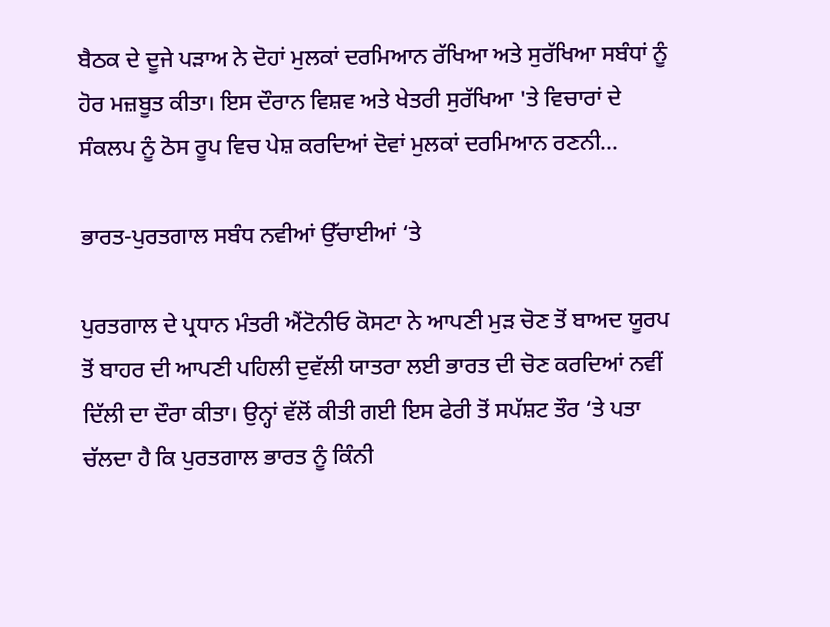ਬੈਠਕ ਦੇ ਦੂਜੇ ਪੜਾਅ ਨੇ ਦੋਹਾਂ ਮੁਲਕਾਂ ਦਰਮਿਆਨ ਰੱਖਿਆ ਅਤੇ ਸੁਰੱਖਿਆ ਸਬੰਧਾਂ ਨੂੰ ਹੋਰ ਮਜ਼ਬੂਤ ਕੀਤਾ। ਇਸ ਦੌਰਾਨ ਵਿਸ਼ਵ ਅਤੇ ਖੇਤਰੀ ਸੁਰੱਖਿਆ 'ਤੇ ਵਿਚਾਰਾਂ ਦੇ ਸੰਕਲਪ ਨੂੰ ਠੋਸ ਰੂਪ ਵਿਚ ਪੇਸ਼ ਕਰਦਿਆਂ ਦੋਵਾਂ ਮੁਲਕਾਂ ਦਰਮਿਆਨ ਰਣਨੀ...

ਭਾਰਤ-ਪੁਰਤਗਾਲ ਸਬੰਧ ਨਵੀਆਂ ਉੱਚਾਈਆਂ ‘ਤੇ

ਪੁਰਤਗਾਲ ਦੇ ਪ੍ਰਧਾਨ ਮੰਤਰੀ ਐਂਟੋਨੀਓ ਕੋਸਟਾ ਨੇ ਆਪਣੀ ਮੁੜ ਚੋਣ ਤੋਂ ਬਾਅਦ ਯੂਰਪ ਤੋਂ ਬਾਹਰ ਦੀ ਆਪਣੀ ਪਹਿਲੀ ਦੁਵੱਲੀ ਯਾਤਰਾ ਲਈ ਭਾਰਤ ਦੀ ਚੋਣ ਕਰਦਿਆਂ ਨਵੀਂ ਦਿੱਲੀ ਦਾ ਦੌਰਾ ਕੀਤਾ। ਉਨ੍ਹਾਂ ਵੱਲੋਂ ਕੀਤੀ ਗਈ ਇਸ ਫੇਰੀ ਤੋਂ ਸਪੱਸ਼ਟ ਤੌਰ ‘ਤੇ ਪਤਾ ਚੱਲਦਾ ਹੈ ਕਿ ਪੁਰਤਗਾਲ ਭਾਰਤ ਨੂੰ ਕਿੰਨੀ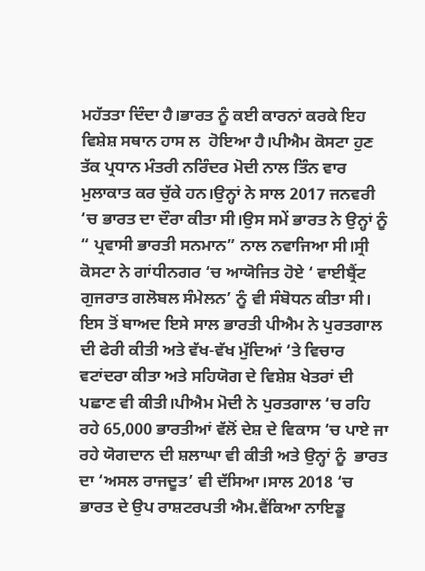ਮਹੱਤਤਾ ਦਿੰਦਾ ਹੈ।ਭਾਰਤ ਨੂੰ ਕਈ ਕਾਰਨਾਂ ਕਰਕੇ ਇਹ ਵਿਸ਼ੇਸ਼ ਸਥਾਨ ਹਾਸ ਲ  ਹੋਇਆ ਹੈ।ਪੀਐਮ ਕੋਸਟਾ ਹੁਣ ਤੱਕ ਪ੍ਰਧਾਨ ਮੰਤਰੀ ਨਰਿੰਦਰ ਮੋਦੀ ਨਾਲ ਤਿੰਨ ਵਾਰ ਮੁਲਾਕਾਤ ਕਰ ਚੁੱਕੇ ਹਨ।ਉਨ੍ਹਾਂ ਨੇ ਸਾਲ 2017 ਜਨਵਰੀ ‘ਚ ਭਾਰਤ ਦਾ ਦੌਰਾ ਕੀਤਾ ਸੀ।ਉਸ ਸਮੇਂ ਭਾਰਤ ਨੇ ਉਨ੍ਹਾਂ ਨੂੰ “ ਪ੍ਰਵਾਸੀ ਭਾਰਤੀ ਸਨਮਾਨ” ਨਾਲ ਨਵਾਜਿਆ ਸੀ।ਸ੍ਰੀ ਕੋਸਟਾ ਨੇ ਗਾਂਧੀਨਗਰ ‘ਚ ਆਯੋਜਿਤ ਹੋਏ ‘ ਵਾਈਬ੍ਰੈਂਟ ਗੁਜਰਾਤ ਗਲੋਬਲ ਸੰਮੇਲਨ’ ਨੂੰ ਵੀ ਸੰਬੋਧਨ ਕੀਤਾ ਸੀ। ਇਸ ਤੋਂ ਬਾਅਦ ਇਸੇ ਸਾਲ ਭਾਰਤੀ ਪੀਐਮ ਨੇ ਪੁਰਤਗਾਲ ਦੀ ਫੇਰੀ ਕੀਤੀ ਅਤੇ ਵੱਖ-ਵੱਖ ਮੁੱਦਿਆਂ ‘ਤੇ ਵਿਚਾਰ ਵਟਾਂਦਰਾ ਕੀਤਾ ਅਤੇ ਸਹਿਯੋਗ ਦੇ ਵਿਸ਼ੇਸ਼ ਖੇਤਰਾਂ ਦੀ ਪਛਾਣ ਵੀ ਕੀਤੀ।ਪੀਐਮ ਮੋਦੀ ਨੇ ਪੁਰਤਗਾਲ ‘ਚ ਰਹਿ ਰਹੇ 65,000 ਭਾਰਤੀਆਂ ਵੱਲੋਂ ਦੇਸ਼ ਦੇ ਵਿਕਾਸ ‘ਚ ਪਾਏ ਜਾ ਰਹੇ ਯੋਗਦਾਨ ਦੀ ਸ਼ਲਾਘਾ ਵੀ ਕੀਤੀ ਅਤੇ ਉਨ੍ਹਾਂ ਨੂੰ  ਭਾਰਤ ਦਾ ‘ਅਸਲ ਰਾਜਦੂਤ’ ਵੀ ਦੱਸਿਆ।ਸਾਲ 2018 ‘ਚ ਭਾਰਤ ਦੇ ਉਪ ਰਾਸ਼ਟਰਪਤੀ ਐਮ.ਵੈਂਕਿਆ ਨਾਇਡੂ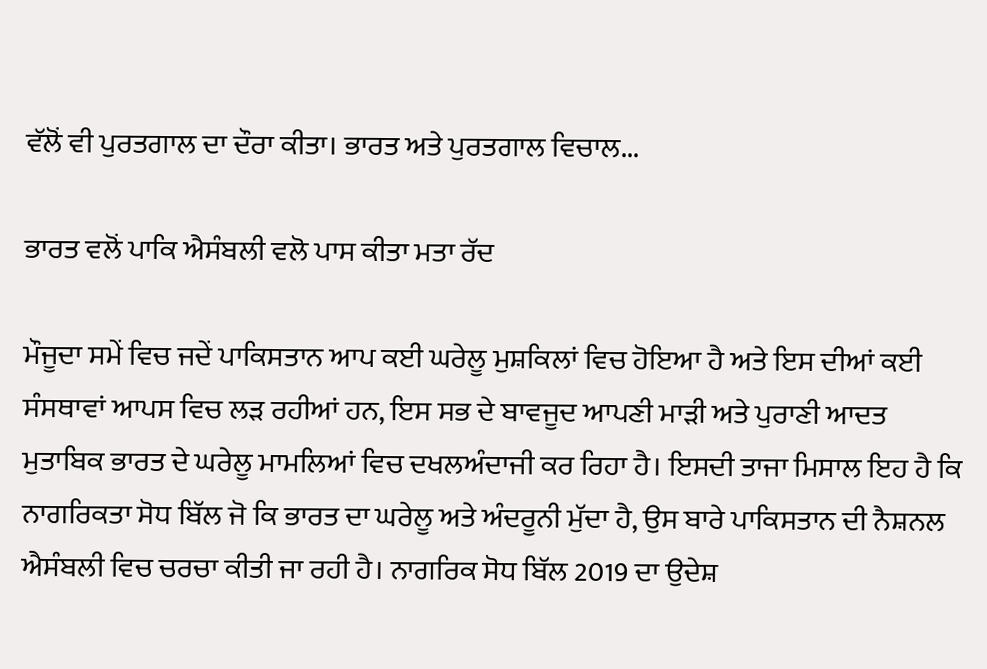ਵੱਲੋਂ ਵੀ ਪੁਰਤਗਾਲ ਦਾ ਦੌਰਾ ਕੀਤਾ। ਭਾਰਤ ਅਤੇ ਪੁਰਤਗਾਲ ਵਿਚਾਲ...

ਭਾਰਤ ਵਲੋਂ ਪਾਕਿ ਐਸੰਬਲੀ ਵਲੋ ਪਾਸ ਕੀਤਾ ਮਤਾ ਰੱਦ

ਮੌਜੂਦਾ ਸਮੇਂ ਵਿਚ ਜਦੇਂ ਪਾਕਿਸਤਾਨ ਆਪ ਕਈ ਘਰੇਲੂ ਮੁਸ਼ਕਿਲਾਂ ਵਿਚ ਹੋਇਆ ਹੈ ਅਤੇ ਇਸ ਦੀਆਂ ਕਈ ਸੰਸਥਾਵਾਂ ਆਪਸ ਵਿਚ ਲੜ ਰਹੀਆਂ ਹਨ, ਇਸ ਸਭ ਦੇ ਬਾਵਜੂਦ ਆਪਣੀ ਮਾੜੀ ਅਤੇ ਪੁਰਾਣੀ ਆਦਤ ਮੁਤਾਬਿਕ ਭਾਰਤ ਦੇ ਘਰੇਲੂ ਮਾਮਲਿਆਂ ਵਿਚ ਦਖਲਅੰਦਾਜੀ ਕਰ ਰਿਹਾ ਹੈ। ਇਸਦੀ ਤਾਜਾ ਮਿਸਾਲ ਇਹ ਹੈ ਕਿ ਨਾਗਰਿਕਤਾ ਸੋਧ ਬਿੱਲ ਜੋ ਕਿ ਭਾਰਤ ਦਾ ਘਰੇਲੂ ਅਤੇ ਅੰਦਰੂਨੀ ਮੁੱਦਾ ਹੈ, ਉਸ ਬਾਰੇ ਪਾਕਿਸਤਾਨ ਦੀ ਨੈਸ਼ਨਲ ਐਸੰਬਲੀ ਵਿਚ ਚਰਚਾ ਕੀਤੀ ਜਾ ਰਹੀ ਹੈ। ਨਾਗਰਿਕ ਸੋਧ ਬਿੱਲ 2019 ਦਾ ਉਦੇਸ਼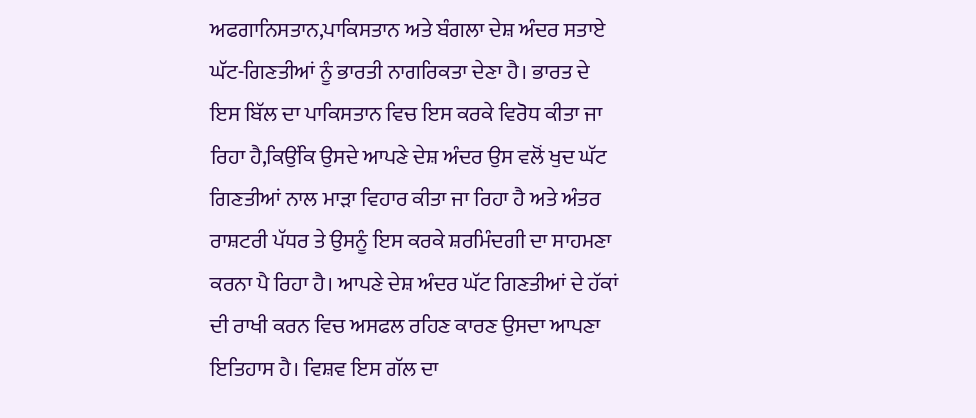ਅਫਗਾਨਿਸਤਾਨ,ਪਾਕਿਸਤਾਨ ਅਤੇ ਬੰਗਲਾ ਦੇਸ਼ ਅੰਦਰ ਸਤਾਏ ਘੱਟ-ਗਿਣਤੀਆਂ ਨੂੰ ਭਾਰਤੀ ਨਾਗਰਿਕਤਾ ਦੇਣਾ ਹੈ। ਭਾਰਤ ਦੇ ਇਸ ਬਿੱਲ ਦਾ ਪਾਕਿਸਤਾਨ ਵਿਚ ਇਸ ਕਰਕੇ ਵਿਰੋਧ ਕੀਤਾ ਜਾ ਰਿਹਾ ਹੈ,ਕਿਉਂਕਿ ਉਸਦੇ ਆਪਣੇ ਦੇਸ਼ ਅੰਦਰ ਉਸ ਵਲੋਂ ਖੁਦ ਘੱਟ ਗਿਣਤੀਆਂ ਨਾਲ ਮਾੜਾ ਵਿਹਾਰ ਕੀਤਾ ਜਾ ਰਿਹਾ ਹੈ ਅਤੇ ਅੰਤਰ ਰਾਸ਼ਟਰੀ ਪੱਧਰ ਤੇ ਉਸਨੂੰ ਇਸ ਕਰਕੇ ਸ਼ਰਮਿੰਦਗੀ ਦਾ ਸਾਹਮਣਾ ਕਰਨਾ ਪੈ ਰਿਹਾ ਹੈ। ਆਪਣੇ ਦੇਸ਼ ਅੰਦਰ ਘੱਟ ਗਿਣਤੀਆਂ ਦੇ ਹੱਕਾਂ ਦੀ ਰਾਖੀ ਕਰਨ ਵਿਚ ਅਸਫਲ ਰਹਿਣ ਕਾਰਣ ਉਸਦਾ ਆਪਣਾ ਇਤਿਹਾਸ ਹੈ। ਵਿਸ਼ਵ ਇਸ ਗੱਲ ਦਾ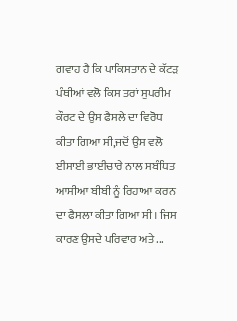ਗਵਾਹ ਹੈ ਕਿ ਪਾਕਿਸਤਾਨ ਦੇ ਕੱਟੜ ਪੰਥੀਆਂ ਵਲੋ ਕਿਸ ਤਰਾਂ ਸੁਪਰੀਮ ਕੌਰਟ ਦੇ ਉਸ ਫੈਸਲੇ ਦਾ ਵਿਰੋਧ ਕੀਤਾ ਗਿਆ ਸੀ,ਜਦੋਂ ਉਸ ਵਲੋ ਈਸਾਈ ਭਾਈਚਾਰੇ ਨਾਲ ਸਬੰਧਿਤ ਆਸੀਆ ਬੀਬੀ ਨੂੰ ਰਿਹਾਆ ਕਰਨ ਦਾ ਫੈਸਲਾ ਕੀਤਾ ਗਿਆ ਸੀ। ਜਿਸ ਕਾਰਣ ਉਸਦੇ ਪਰਿਵਾਰ ਅਤੇ ...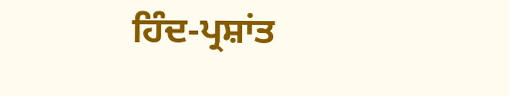ਹਿੰਦ-ਪ੍ਰਸ਼ਾਂਤ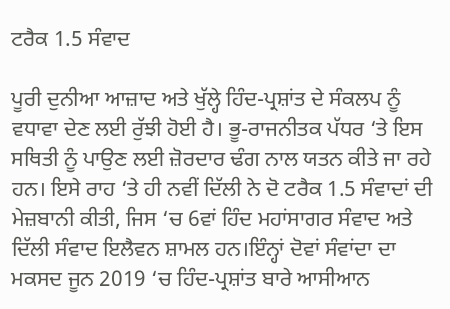ਟਰੈਕ 1.5 ਸੰਵਾਦ

ਪੂਰੀ ਦੁਨੀਆ ਆਜ਼ਾਦ ਅਤੇ ਖੁੱਲ੍ਹੇ ਹਿੰਦ-ਪ੍ਰਸ਼ਾਂਤ ਦੇ ਸੰਕਲਪ ਨੂੰ ਵਧਾਵਾ ਦੇਣ ਲਈ ਰੁੱਝੀ ਹੋਈ ਹੈ। ਭੂ-ਰਾਜਨੀਤਕ ਪੱਧਰ ‘ਤੇ ਇਸ ਸਥਿਤੀ ਨੂੰ ਪਾਉਣ ਲਈ ਜ਼ੋਰਦਾਰ ਢੰਗ ਨਾਲ ਯਤਨ ਕੀਤੇ ਜਾ ਰਹੇ ਹਨ। ਇਸੇ ਰਾਹ ‘ਤੇ ਹੀ ਨਵੀਂ ਦਿੱਲੀ ਨੇ ਦੋ ਟਰੈਕ 1.5 ਸੰਵਾਦਾਂ ਦੀ ਮੇਜ਼ਬਾਨੀ ਕੀਤੀ, ਜਿਸ ‘ਚ 6ਵਾਂ ਹਿੰਦ ਮਹਾਂਸਾਗਰ ਸੰਵਾਦ ਅਤੇ ਦਿੱਲੀ ਸੰਵਾਦ ਇਲੈਵਨ ਸ਼ਾਮਲ ਹਨ।ਇੰਨ੍ਹਾਂ ਦੋਵਾਂ ਸੰਵਾਂਦਾ ਦਾ ਮਕਸਦ ਜੂਨ 2019 ‘ਚ ਹਿੰਦ-ਪ੍ਰਸ਼ਾਂਤ ਬਾਰੇ ਆਸੀਆਨ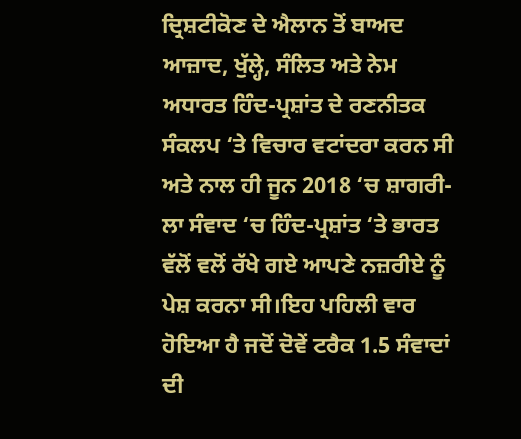ਦ੍ਰਿਸ਼ਟੀਕੋਣ ਦੇ ਐਲਾਨ ਤੋਂ ਬਾਅਦ ਆਜ਼ਾਦ, ਖੁੱਲ੍ਹੇ, ਸੰਲਿਤ ਅਤੇ ਨੇਮ ਅਧਾਰਤ ਹਿੰਦ-ਪ੍ਰਸ਼ਾਂਤ ਦੇ ਰਣਨੀਤਕ ਸੰਕਲਪ ‘ਤੇ ਵਿਚਾਰ ਵਟਾਂਦਰਾ ਕਰਨ ਸੀ ਅਤੇ ਨਾਲ ਹੀ ਜੂਨ 2018 ‘ਚ ਸ਼ਾਗਰੀ-ਲਾ ਸੰਵਾਦ ‘ਚ ਹਿੰਦ-ਪ੍ਰਸ਼ਾਂਤ ‘ਤੇ ਭਾਰਤ ਵੱਲੋਂ ਵਲੋਂ ਰੱਖੇ ਗਏ ਆਪਣੇ ਨਜ਼ਰੀਏ ਨੂੰ ਪੇਸ਼ ਕਰਨਾ ਸੀ।ਇਹ ਪਹਿਲੀ ਵਾਰ ਹੋਇਆ ਹੈ ਜਦੋਂ ਦੋਵੇਂ ਟਰੈਕ 1.5 ਸੰਵਾਦਾਂ ਦੀ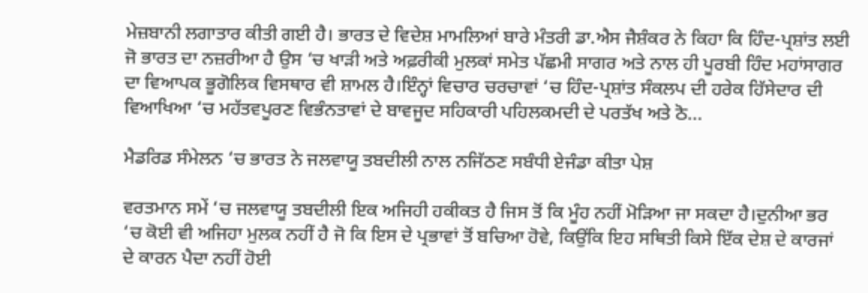ਮੇਜ਼ਬਾਨੀ ਲਗਾਤਾਰ ਕੀਤੀ ਗਈ ਹੈ। ਭਾਰਤ ਦੇ ਵਿਦੇਸ਼ ਮਾਮਲਿਆਂ ਬਾਰੇ ਮੰਤਰੀ ਡਾ.ਐਸ ਜੈਸ਼ੰਕਰ ਨੇ ਕਿਹਾ ਕਿ ਹਿੰਦ-ਪ੍ਰਸ਼ਾਂਤ ਲਈ ਜੋ ਭਾਰਤ ਦਾ ਨਜ਼ਰੀਆ ਹੈ ਉਸ ‘ਚ ਖਾੜੀ ਅਤੇ ਅਫ਼ਰੀਕੀ ਮੁਲਕਾਂ ਸਮੇਤ ਪੱਛਮੀ ਸਾਗਰ ਅਤੇ ਨਾਲ ਹੀ ਪੂਰਬੀ ਹਿੰਦ ਮਹਾਂਸਾਗਰ ਦਾ ਵਿਆਪਕ ਭੂਗੋਲਿਕ ਵਿਸਥਾਰ ਵੀ ਸ਼ਾਮਲ ਹੈ।ਇੰਨ੍ਹਾਂ ਵਿਚਾਰ ਚਰਚਾਵਾਂ ‘ਚ ਹਿੰਦ-ਪ੍ਰਸ਼ਾਂਤ ਸੰਕਲਪ ਦੀ ਹਰੇਕ ਹਿੱਸੇਦਾਰ ਦੀ ਵਿਆਖਿਆ ‘ਚ ਮਹੱਤਵਪੂਰਣ ਵਿਭੰਨਤਾਵਾਂ ਦੇ ਬਾਵਜੂਦ ਸਹਿਕਾਰੀ ਪਹਿਲਕਮਦੀ ਦੇ ਪਰਤੱਖ ਅਤੇ ਠੋ...

ਮੈਡਰਿਡ ਸੰਮੇਲਨ ‘ਚ ਭਾਰਤ ਨੇ ਜਲਵਾਯੂ ਤਬਦੀਲੀ ਨਾਲ ਨਜਿੱਠਣ ਸਬੰਧੀ ਏਜੰਡਾ ਕੀਤਾ ਪੇਸ਼

ਵਰਤਮਾਨ ਸਮੇਂ ‘ਚ ਜਲਵਾਯੂ ਤਬਦੀਲੀ ਇਕ ਅਜਿਹੀ ਹਕੀਕਤ ਹੈ ਜਿਸ ਤੋਂ ਕਿ ਮੂੰਹ ਨਹੀਂ ਮੋੜਿਆ ਜਾ ਸਕਦਾ ਹੈ।ਦੁਨੀਆ ਭਰ ‘ਚ ਕੋਈ ਵੀ ਅਜਿਹਾ ਮੁਲਕ ਨਹੀਂ ਹੈ ਜੋ ਕਿ ਇਸ ਦੇ ਪ੍ਰਭਾਵਾਂ ਤੋਂ ਬਚਿਆ ਹੋਵੇ, ਕਿਉਂਕਿ ਇਹ ਸਥਿਤੀ ਕਿਸੇ ਇੱਕ ਦੇਸ਼ ਦੇ ਕਾਰਜਾਂ ਦੇ ਕਾਰਨ ਪੈਦਾ ਨਹੀਂ ਹੋਈ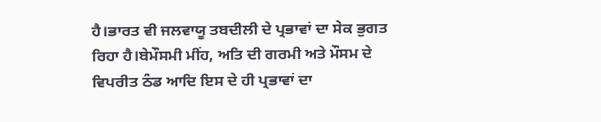ਹੈ।ਭਾਰਤ ਵੀ ਜਲਵਾਯੂ ਤਬਦੀਲੀ ਦੇ ਪ੍ਰਭਾਵਾਂ ਦਾ ਸੇਕ ਭੁਗਤ ਰਿਹਾ ਹੈ।ਬੇਮੌਸਮੀ ਮੀਂਹ, ਅਤਿ ਦੀ ਗਰਮੀ ਅਤੇ ਮੌਸਮ ਦੇ ਵਿਪਰੀਤ ਠੰਡ ਆਦਿ ਇਸ ਦੇ ਹੀ ਪ੍ਰਭਾਵਾਂ ਦਾ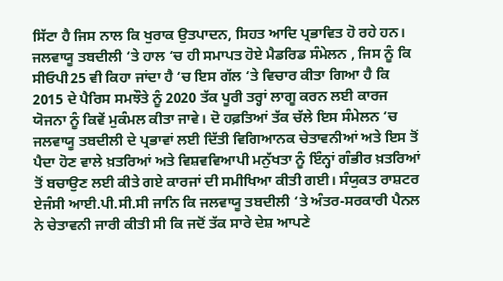ਸਿੱਟਾ ਹੈ ਜਿਸ ਨਾਲ ਕਿ ਖੁਰਾਕ ਉਤਪਾਦਨ, ਸਿਹਤ ਆਦਿ ਪ੍ਰਭਾਵਿਤ ਹੋ ਰਹੇ ਹਨ। ਜਲਵਾਯੂ ਤਬਦੀਲੀ ‘ਤੇ ਹਾਲ ‘ਚ ਹੀ ਸਮਾਪਤ ਹੋਏ ਮੈਡਰਿਡ ਸੰਮੇਲਨ , ਜਿਸ ਨੂੰ ਕਿ ਸੀਓਪੀ25 ਵੀ ਕਿਹਾ ਜਾਂਦਾ ਹੈ ‘ਚ ਇਸ ਗੱਲ ‘ਤੇ ਵਿਚਾਰ ਕੀਤਾ ਗਿਆ ਹੈ ਕਿ 2015 ਦੇ ਪੈਰਿਸ ਸਮਝੌਤੇ ਨੂੰ 2020 ਤੱਕ ਪੂਰੀ ਤਰ੍ਹਾਂ ਲਾਗੂ ਕਰਨ ਲਈ ਕਾਰਜ ਯੋਜਨਾ ਨੂੰ ਕਿਵੇਂ ਮੁਕੰਮਲ ਕੀਤਾ ਜਾਵੇ। ਦੋ ਹਫ਼ਤਿਆਂ ਤੱਕ ਚੱਲੇ ਇਸ ਸੰਮੇਲਨ ‘ਚ ਜਲਵਾਯੂ ਤਬਦੀਲੀ ਦੇ ਪ੍ਰਭਾਵਾਂ ਲਈ ਦਿੱਤੀ ਵਿਗਿਆਨਕ ਚੇਤਾਵਨੀਆਂ ਅਤੇ ਇਸ ਤੋਂ ਪੈਦਾ ਹੋਣ ਵਾਲੇ ਖ਼ਤਰਿਆਂ ਅਤੇ ਵਿਸ਼ਵਵਿਆਪੀ ਮਨੁੱਖਤਾ ਨੂੰ ਇੰਨ੍ਹਾਂ ਗੰਭੀਰ ਖ਼ਤਰਿਆਂ ਤੋਂ ਬਚਾਉਣ ਲਈ ਕੀਤੇ ਗਏ ਕਾਰਜਾਂ ਦੀ ਸਮੀਖਿਆ ਕੀਤੀ ਗਈ। ਸੰਯੁਕਤ ਰਾਸ਼ਟਰ ਏਜੰਸੀ ਆਈ.ਪੀ.ਸੀ.ਸੀ ਜਾਨਿ ਕਿ ਜਲਵਾਯੂ ਤਬਦੀਲੀ ‘ਤੇ ਅੰਤਰ-ਸਰਕਾਰੀ ਪੈਨਲ ਨੇ ਚੇਤਾਵਨੀ ਜਾਰੀ ਕੀਤੀ ਸੀ ਕਿ ਜਦੋਂ ਤੱਕ ਸਾਰੇ ਦੇਸ਼ ਆਪਣੇ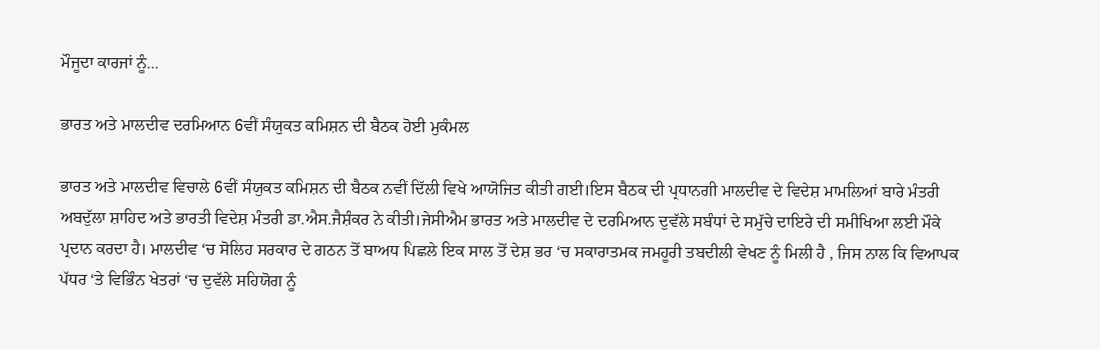ਮੌਜੂਦਾ ਕਾਰਜਾਂ ਨੂੰ...

ਭਾਰਤ ਅਤੇ ਮਾਲਦੀਵ ਦਰਮਿਆਨ 6ਵੀਂ ਸੰਯੁਕਤ ਕਮਿਸ਼ਨ ਦੀ ਬੈਠਕ ਹੋਈ ਮੁਕੰਮਲ

ਭਾਰਤ ਅਤੇ ਮਾਲਦੀਵ ਵਿਚਾਲੇ 6ਵੀਂ ਸੰਯੁਕਤ ਕਮਿਸ਼ਨ ਦੀ ਬੈਠਕ ਨਵੀਂ ਦਿੱਲੀ ਵਿਖੇ ਆਯੋਜਿਤ ਕੀਤੀ ਗਈ।ਇਸ ਬੈਠਕ ਦੀ ਪ੍ਰਧਾਨਗੀ ਮਾਲਦੀਵ ਦੇ ਵਿਦੇਸ਼ ਮਾਮਲਿਆਂ ਬਾਰੇ ਮੰਤਰੀ ਅਬਦੁੱਲਾ ਸ਼ਾਹਿਦ ਅਤੇ ਭਾਰਤੀ ਵਿਦੇਸ਼ ਮੰਤਰੀ ਡਾ.ਐਸ.ਜੈਸ਼ੰਕਰ ਨੇ ਕੀਤੀ।ਜੇਸੀਐਮ ਭਾਰਤ ਅਤੇ ਮਾਲਦੀਵ ਦੇ ਦਰਮਿਆਨ ਦੁਵੱਲੇ ਸਬੰਧਾਂ ਦੇ ਸਮੁੱਚੇ ਦਾਇਰੇ ਦੀ ਸਮੀਖਿਆ ਲਈ ਮੌਕੇ ਪ੍ਰਦਾਨ ਕਰਦਾ ਹੈ। ਮਾਲਦੀਵ ‘ਚ ਸੋਲਿਹ ਸਰਕਾਰ ਦੇ ਗਠਨ ਤੋਂ ਬਾਅਧ ਪਿਛਲੇ ਇਕ ਸਾਲ ਤੋਂ ਦੇਸ਼ ਭਰ ‘ਚ ਸਕਾਰਾਤਮਕ ਜਮਹੂਰੀ ਤਬਦੀਲੀ ਵੇਖਣ ਨੂੰ ਮਿਲੀ ਹੈ , ਜਿਸ ਨਾਲ ਕਿ ਵਿਆਪਕ ਪੱਧਰ ‘ਤੇ ਵਿਭਿੰਨ ਖੇਤਰਾਂ ‘ਚ ਦੁਵੱਲੇ ਸਹਿਯੋਗ ਨੂੰ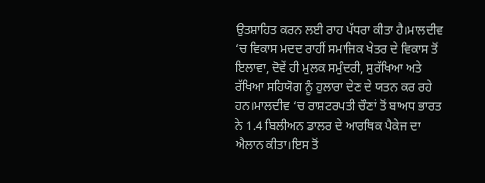ਉਤਸ਼ਾਹਿਤ ਕਰਨ ਲਈ ਰਾਹ ਪੱਧਰਾ ਕੀਤਾ ਹੈ।ਮਾਲਦੀਵ ‘ਚ ਵਿਕਾਸ ਮਦਦ ਰਾਹੀਂ ਸਮਾਜਿਕ ਖੇਤਰ ਦੇ ਵਿਕਾਸ ਤੋਂ ਇਲਾਵਾ, ਦੋਵੇਂ ਹੀ ਮੁਲਕ ਸਮੁੰਦਰੀ, ਸੁਰੱਖਿਆ ਅਤੇ ਰੱਖਿਆ ਸਹਿਯੋਗ ਨੂੰ ਹੁਲਾਰਾ ਦੇਣ ਦੇ ਯਤਨ ਕਰ ਰਹੇ ਹਨ।ਮਾਲਦੀਵ ‘ਚ ਰਾਸ਼ਟਰਪਤੀ ਚੌਣਾਂ ਤੋਂ ਬਾਅਧ ਭਾਰਤ ਨੇ 1.4 ਬਿਲੀਅਨ ਡਾਲਰ ਦੇ ਆਰਥਿਕ ਪੈਕੇਜ ਦਾ ਐਲਾਨ ਕੀਤਾ।ਇਸ ਤੋਂ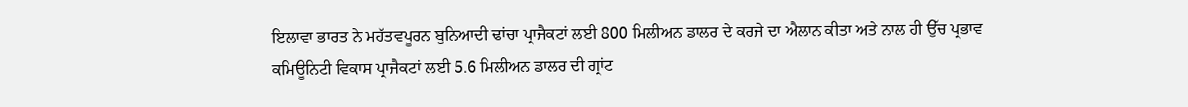ਇਲਾਵਾ ਭਾਰਤ ਨੇ ਮਹੱਤਵਪੂਰਨ ਬੁਨਿਆਦੀ ਢਾਂਚਾ ਪ੍ਰਾਜੈਕਟਾਂ ਲਈ 800 ਮਿਲੀਅਨ ਡਾਲਰ ਦੇ ਕਰਜੇ ਦਾ ਐਲਾਨ ਕੀਤਾ ਅਤੇ ਨਾਲ ਹੀ ਉੱਚ ਪ੍ਰਭਾਵ ਕਮਿਊਨਿਟੀ ਵਿਕਾਸ ਪ੍ਰਾਜੈਕਟਾਂ ਲਈ 5.6 ਮਿਲੀਅਨ ਡਾਲਰ ਦੀ ਗ੍ਰਾਂਟ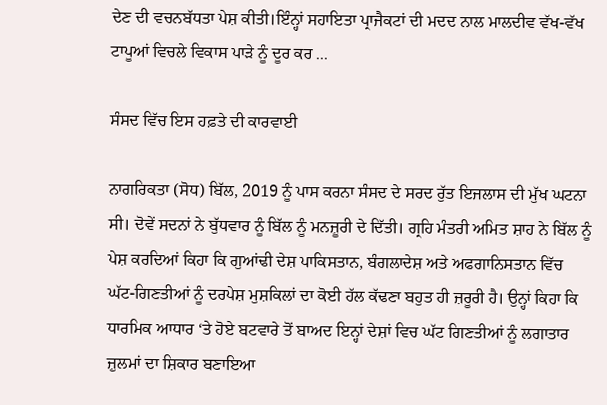ਦੇਣ ਦੀ ਵਚਨਬੱਧਤਾ ਪੇਸ਼ ਕੀਤੀ।ਇੰਨ੍ਹਾਂ ਸਹਾਇਤਾ ਪ੍ਰਾਜੈਕਟਾਂ ਦੀ ਮਦਦ ਨਾਲ ਮਾਲਦੀਵ ਵੱਖ-ਵੱਖ ਟਾਪੂਆਂ ਵਿਚਲੇ ਵਿਕਾਸ ਪਾੜੇ ਨੂੰ ਦੂਰ ਕਰ ...

ਸੰਸਦ ਵਿੱਚ ਇਸ ਹਫ਼ਤੇ ਦੀ ਕਾਰਵਾਈ

ਨਾਗਰਿਕਤਾ (ਸੋਧ) ਬਿੱਲ, 2019 ਨੂੰ ਪਾਸ ਕਰਨਾ ਸੰਸਦ ਦੇ ਸਰਦ ਰੁੱਤ ਇਜਲਾਸ ਦੀ ਮੁੱਖ ਘਟਨਾ ਸੀ। ਦੋਵੇਂ ਸਦਨਾਂ ਨੇ ਬੁੱਧਵਾਰ ਨੂੰ ਬਿੱਲ ਨੂੰ ਮਨਜ਼ੂਰੀ ਦੇ ਦਿੱਤੀ। ਗ੍ਰਹਿ ਮੰਤਰੀ ਅਮਿਤ ਸ਼ਾਹ ਨੇ ਬਿੱਲ ਨੂੰ ਪੇਸ਼ ਕਰਦਿਆਂ ਕਿਹਾ ਕਿ ਗੁਆਂਢੀ ਦੇਸ਼ ਪਾਕਿਸਤਾਨ, ਬੰਗਲਾਦੇਸ਼ ਅਤੇ ਅਫਗਾਨਿਸਤਾਨ ਵਿੱਚ ਘੱਟ-ਗਿਣਤੀਆਂ ਨੂੰ ਦਰਪੇਸ਼ ਮੁਸ਼ਕਿਲਾਂ ਦਾ ਕੋਈ ਹੱਲ ਕੱਢਣਾ ਬਹੁਤ ਹੀ ਜ਼ਰੂਰੀ ਹੈ। ਉਨ੍ਹਾਂ ਕਿਹਾ ਕਿ ਧਾਰਮਿਕ ਆਧਾਰ ‘ਤੇ ਹੋਏ ਬਟਵਾਰੇ ਤੋਂ ਬਾਅਦ ਇਨ੍ਹਾਂ ਦੇਸ਼ਾਂ ਵਿਚ ਘੱਟ ਗਿਣਤੀਆਂ ਨੂੰ ਲਗਾਤਾਰ ਜ਼ੁਲਮਾਂ ਦਾ ਸ਼ਿਕਾਰ ਬਣਾਇਆ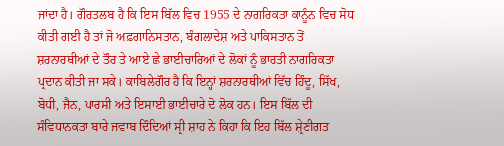ਜਾਂਦਾ ਹੈ। ਗੌਰਤਲਬ ਹੈ ਕਿ ਇਸ ਬਿੱਲ ਵਿਚ 1955 ਦੇ ਨਾਗਰਿਕਤਾ ਕਾਨੂੰਨ ਵਿਚ ਸੋਧ ਕੀਤੀ ਗਈ ਹੈ ਤਾਂ ਜੋ ਅਫ਼ਗਾਨਿਸਤਾਨ, ਬੰਗਲਾਦੇਸ਼ ਅਤੇ ਪਾਕਿਸਤਾਨ ਤੋਂ ਸ਼ਰਨਾਰਥੀਆਂ ਦੇ ਤੌਰ ਤੇ ਆਏ ਛੇ ਭਾਈਚਾਰਿਆਂ ਦੇ ਲੋਕਾਂ ਨੂੰ ਭਾਰਤੀ ਨਾਗਰਿਕਤਾ ਪ੍ਰਦਾਨ ਕੀਤੀ ਜਾ ਸਕੇ। ਕਾਬਿਲੇਗੌਰ ਹੈ ਕਿ ਇਨ੍ਹਾਂ ਸ਼ਰਨਾਰਥੀਆਂ ਵਿੱਚ ਹਿੰਦੂ, ਸਿੱਖ, ਬੋਧੀ, ਜੈਨ, ਪਾਰਸੀ ਅਤੇ ਇਸਾਈ ਭਾਈਚਾਰੇ ਦੋ ਲੋਕ ਹਨ। ਇਸ ਬਿੱਲ ਦੀ ਸੰਵਿਧਾਨਕਤਾ ਬਾਰੇ ਜਵਾਬ ਦਿੰਦਿਆਂ ਸ੍ਰੀ ਸ਼ਾਹ ਨੇ ਕਿਹਾ ਕਿ ਇਹ ਬਿੱਲ ਸ਼੍ਰੇਣੀਗਤ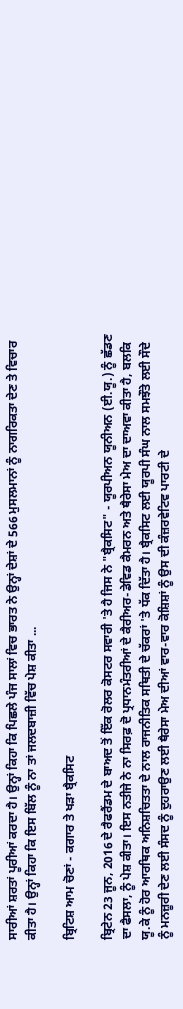ਸਾਰੀਆਂ ਸ਼ਰਤਾਂ ਪੂਰੀਆਂ ਕਰਦਾ ਹੈ। ਉਨ੍ਹਾਂ ਕਿਹਾ ਕਿ ਪਿਛਲੇ ਪੰਜ ਸਾਲਾਂ ਵਿਚ ਭਾਰਤ ਨੇ ਉਨ੍ਹਾਂ ਦੇਸ਼ਾਂ ਦੇ 566 ਮੁਸਲਮਾਨਾਂ ਨੂੰ ਨਾਗਰਿਕਤਾ ਦੇਣ ਤੇ ਵਿਚਾਰ ਕੀਤਾ ਹੈ। ਉਨ੍ਹਾਂ ਕਿਹਾ ਕਿ ਇਸ ਬਿੱਲ ਨੂੰ ਨਾ ਤਾਂ ਜਲਦਬਾਜ਼ੀ ਵਿੱਚ ਪੇਸ਼ ਕੀਤਾ ...

ਬ੍ਰਿਟਿਸ਼ ਆਮ ਚੋਣਾਂ - ਕਗਾਰ ਤੇ ਖੜਾ ਬ੍ਰੈਕਸਿਟ

ਬ੍ਰਿਟੇਨ 23 ਜੂਨ, 2016 ਦੇ ਰੈਫਰੈਂਡਮ ਦੇ ਬਾਅਦ ਤੋਂ ਇੱਕ ਰੋਲਰ ਕੋਸਟਰ ਸਵਾਰੀ 'ਤੇ ਹੈ ਜਿਸ ਨੇ "ਬ੍ਰੈਕਸਿਟ" - ਯੂਰਪੀਅਨ ਯੂਨੀਅਨ (ਈ.ਯੂ.) ਨੂੰ ਛੱਡਣ ਦਾ ਫੈਸਲਾ, ਨੂੰ ਪੇਸ਼ ਕੀਤਾ। ਇਸ ਨਤੀਜੇ ਨੇ ਨਾ ਸਿਰਫ਼ ਦੋ ਪ੍ਰਧਾਨਮੰਤਰੀਆਂ ਦੇ ਕੈਰੀਅਰ-ਡੇਵਿਡ ਕੈਮਰਨ ਅਤੇ ਥੈਰੇਸਾ ਮੇਅ ਦਾ ਦਾਅਵਾ ਕੀਤਾ ਹੈ, ਬਲਕਿ ਯੂ.ਕੇ ਨੂੰ ਹੋਰ ਆਰਥਿਕ ਅਨਿਸ਼ਚਿਤਤਾ ਦੇ ਨਾਲ ਰਾਜਨੀਤਿਕ ਸਥਿਤੀ ਦੇ ਚੱਕਰਾਂ 'ਤੇ ਧੱਕ ਦਿੱਤਾ ਹੈ। ਬ੍ਰੈਕਸਿਟ ਲਈ ਯੂਰਪੀ ਸੰਘ ਨਾਲ ਸਮਝੌਤੇ ਲਈ ਸੌਦੇ ਨੂੰ ਮਨਜ਼ੂਰੀ ਦੇਣ ਲਈ ਸੰਸਦ ਨੂੰ ਦੁਹਰਾਉਣ ਲਈ ਥੈਰੇਸਾ ਮੇਅ ਦੀਆਂ ਵਾਰ-ਵਾਰ ਕੋਸ਼ਿਸ਼ਾਂ ਨੂੰ ਉਸ ਦੀ ਕੰਜ਼ਰਵੇਟਿਵ ਪਾਰਟੀ ਦੇ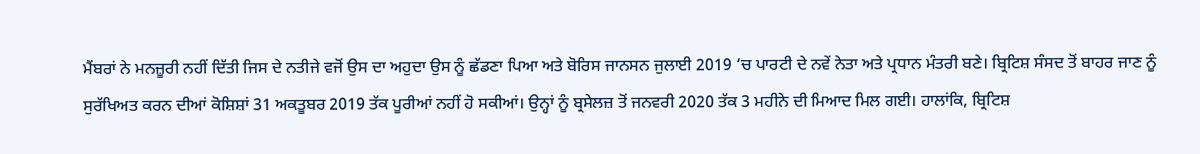ਮੈਂਬਰਾਂ ਨੇ ਮਨਜ਼ੂਰੀ ਨਹੀਂ ਦਿੱਤੀ ਜਿਸ ਦੇ ਨਤੀਜੇ ਵਜੋਂ ਉਸ ਦਾ ਅਹੁਦਾ ਉਸ ਨੂੰ ਛੱਡਣਾ ਪਿਆ ਅਤੇ ਬੋਰਿਸ ਜਾਨਸਨ ਜੁਲਾਈ 2019 ‘ਚ ਪਾਰਟੀ ਦੇ ਨਵੇਂ ਨੇਤਾ ਅਤੇ ਪ੍ਰਧਾਨ ਮੰਤਰੀ ਬਣੇ। ਬ੍ਰਿਟਿਸ਼ ਸੰਸਦ ਤੋਂ ਬਾਹਰ ਜਾਣ ਨੂੰ ਸੁਰੱਖਿਅਤ ਕਰਨ ਦੀਆਂ ਕੋਸ਼ਿਸ਼ਾਂ 31 ਅਕਤੂਬਰ 2019 ਤੱਕ ਪੂਰੀਆਂ ਨਹੀਂ ਹੋ ਸਕੀਆਂ। ਉਨ੍ਹਾਂ ਨੂੰ ਬ੍ਰਸੇਲਜ਼ ਤੋਂ ਜਨਵਰੀ 2020 ਤੱਕ 3 ਮਹੀਨੇ ਦੀ ਮਿਆਦ ਮਿਲ ਗਈ। ਹਾਲਾਂਕਿ, ਬ੍ਰਿਟਿਸ਼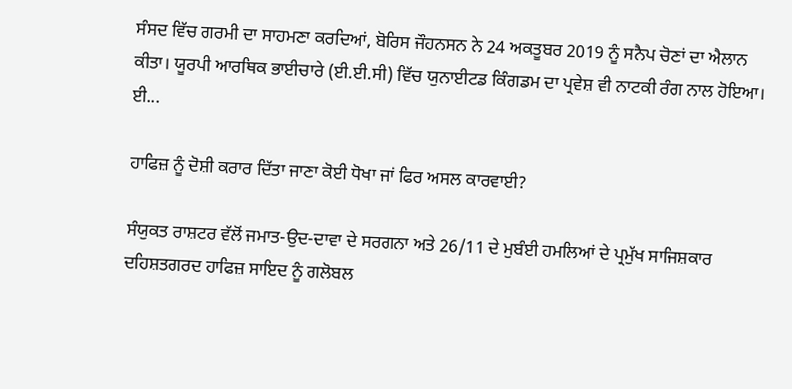ਸੰਸਦ ਵਿੱਚ ਗਰਮੀ ਦਾ ਸਾਹਮਣਾ ਕਰਦਿਆਂ, ਬੋਰਿਸ ਜੌਹਨਸਨ ਨੇ 24 ਅਕਤੂਬਰ 2019 ਨੂੰ ਸਨੈਪ ਚੋਣਾਂ ਦਾ ਐਲਾਨ ਕੀਤਾ। ਯੂਰਪੀ ਆਰਥਿਕ ਭਾਈਚਾਰੇ (ਈ.ਈ.ਸੀ) ਵਿੱਚ ਯੁਨਾਈਟਡ ਕਿੰਗਡਮ ਦਾ ਪ੍ਰਵੇਸ਼ ਵੀ ਨਾਟਕੀ ਰੰਗ ਨਾਲ ਹੋਇਆ। ਈ...

ਹਾਫਿਜ਼ ਨੂੰ ਦੋਸ਼ੀ ਕਰਾਰ ਦਿੱਤਾ ਜਾਣਾ ਕੋਈ ਧੋਖਾ ਜਾਂ ਫਿਰ ਅਸਲ ਕਾਰਵਾਈ?

ਸੰਯੁਕਤ ਰਾਸ਼ਟਰ ਵੱਲੋਂ ਜਮਾਤ-ਉਦ-ਦਾਵਾ ਦੇ ਸਰਗਨਾ ਅਤੇ 26/11 ਦੇ ਮੁਬੰਈ ਹਮਲਿਆਂ ਦੇ ਪ੍ਰਮੁੱਖ ਸਾਜਿਸ਼ਕਾਰ ਦਹਿਸ਼ਤਗਰਦ ਹਾਫਿਜ਼ ਸਾਇਦ ਨੂੰ ਗਲੋਬਲ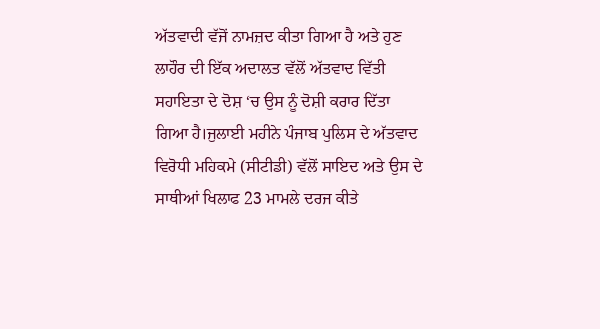ਅੱਤਵਾਦੀ ਵੱਜੋਂ ਨਾਮਜ਼ਦ ਕੀਤਾ ਗਿਆ ਹੈ ਅਤੇ ਹੁਣ ਲਾਹੌਰ ਦੀ ਇੱਕ ਅਦਾਲਤ ਵੱਲੋਂ ਅੱਤਵਾਦ ਵਿੱਤੀ ਸਹਾਇਤਾ ਦੇ ਦੋਸ਼ ‘ਚ ਉਸ ਨੂੰ ਦੋਸ਼ੀ ਕਰਾਰ ਦਿੱਤਾ ਗਿਆ ਹੈ।ਜੁਲਾਈ ਮਹੀਨੇ ਪੰਜਾਬ ਪੁਲਿਸ ਦੇ ਅੱਤਵਾਦ ਵਿਰੋਧੀ ਮਹਿਕਮੇ (ਸੀਟੀਡੀ) ਵੱਲੋਂ ਸਾਇਦ ਅਤੇ ਉਸ ਦੇ ਸਾਥੀਆਂ ਖਿਲਾਫ 23 ਮਾਮਲੇ ਦਰਜ ਕੀਤੇ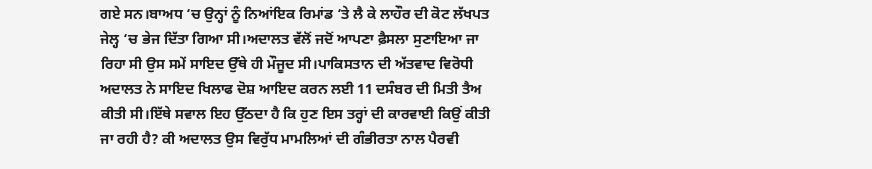ਗਏ ਸਨ।ਬਾਅਧ ‘ਚ ਉਨ੍ਹਾਂ ਨੂੰ ਨਿਆਂਇਕ ਰਿਮਾਂਡ ‘ਤੇ ਲੈ ਕੇ ਲਾਹੌਰ ਦੀ ਕੋਟ ਲੱਖਪਤ ਜੇਲ੍ਹ ‘ਚ ਭੇਜ ਦਿੱਤਾ ਗਿਆ ਸੀ।ਅਦਾਲਤ ਵੱਲੋਂ ਜਦੋਂ ਆਪਣਾ ਫ਼ੈਸਲਾ ਸੁਣਾਇਆ ਜਾ ਰਿਹਾ ਸੀ ਉਸ ਸਮੇਂ ਸਾਇਦ ਉੱਥੇ ਹੀ ਮੌਜੂਦ ਸੀ।ਪਾਕਿਸਤਾਨ ਦੀ ਅੱਤਵਾਦ ਵਿਰੋਧੀ ਅਦਾਲਤ ਨੇ ਸਾਇਦ ਖਿਲਾਫ ਦੋਸ਼ ਆਇਦ ਕਰਨ ਲਈ 11 ਦਸੰਬਰ ਦੀ ਮਿਤੀ ਤੈਅ ਕੀਤੀ ਸੀ।ਇੱਥੇ ਸਵਾਲ ਇਹ ਉੱਠਦਾ ਹੈ ਕਿ ਹੁਣ ਇਸ ਤਰ੍ਹਾਂ ਦੀ ਕਾਰਵਾਈ ਕਿਉਂ ਕੀਤੀ ਜਾ ਰਹੀ ਹੈ? ਕੀ ਅਦਾਲਤ ਉਸ ਵਿਰੁੱਧ ਮਾਮਲਿਆਂ ਦੀ ਗੰਭੀਰਤਾ ਨਾਲ ਪੈਰਵੀ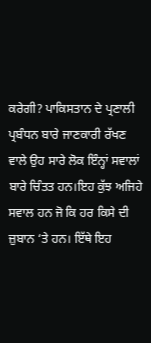ਕਰੇਗੀ? ਪਾਕਿਸਤਾਨ ਦੇ ਪ੍ਰਣਾਲੀ ਪ੍ਰਬੰਧਨ ਬਾਰੇ ਜਾਣਕਾਰੀ ਰੱਖਣ ਵਾਲੇ ਉਹ ਸਾਰੇ ਲੋਕ ਇੰਨ੍ਹਾਂ ਸਵਾਲਾਂ ਬਾਰੇ ਚਿੰਤਤ ਹਨ।ਇਹ ਕੁੱਝ ਅਜਿਹੇ ਸਵਾਲ ਹਨ ਜੋ ਕਿ ਹਰ ਕਿਸੇ ਦੀ ਜ਼ੁਬਾਨ ‘ਤੇ ਹਨ। ਇੱਥੇ ਇਹ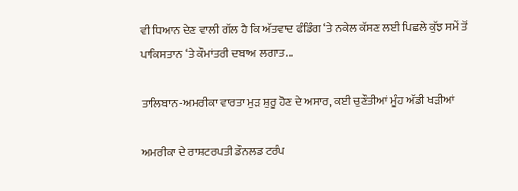ਵੀ ਧਿਆਨ ਦੇਣ ਵਾਲੀ ਗੱਲ ਹੈ ਕਿ ਅੱਤਵਾਦ ਫੰਡਿੰਗ ‘ਤੇ ਨਕੇਲ ਕੱਸਣ ਲਈ ਪਿਛਲੇ ਕੁੱਝ ਸਮੇਂ ਤੋਂ ਪਾਕਿਸਤਾਨ ‘ਤੇ ਕੌਮਾਂਤਰੀ ਦਬਾਅ ਲਗਾਤ...

ਤਾਲਿਬਾਨ-ਅਮਰੀਕਾ ਵਾਰਤਾ ਮੁੜ ਸ਼ੁਰੂ ਹੋਣ ਦੇ ਅਸਾਰ, ਕਈ ਚੁਣੌਤੀਆਂ ਮੂੰਹ ਅੱਡੀ ਖੜੀਆਂ

ਅਮਰੀਕਾ ਦੇ ਰਾਸ਼ਟਰਪਤੀ ਡੌਨਲਡ ਟਰੰਪ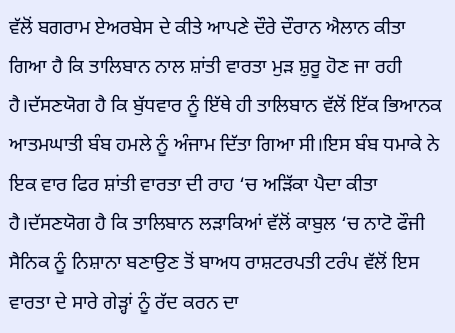ਵੱਲੋਂ ਬਗਰਾਮ ਏਅਰਬੇਸ ਦੇ ਕੀਤੇ ਆਪਣੇ ਦੌਰੇ ਦੌਰਾਨ ਐਲਾਨ ਕੀਤਾ ਗਿਆ ਹੈ ਕਿ ਤਾਲਿਬਾਨ ਨਾਲ ਸ਼ਾਂਤੀ ਵਾਰਤਾ ਮੁੜ ਸ਼ੁਰੂ ਹੋਣ ਜਾ ਰਹੀ ਹੈ।ਦੱਸਣਯੋਗ ਹੈ ਕਿ ਬੁੱਧਵਾਰ ਨੂੰ ਇੱਥੇ ਹੀ ਤਾਲਿਬਾਨ ਵੱਲੋਂ ਇੱਕ ਭਿਆਨਕ ਆਤਮਘਾਤੀ ਬੰਬ ਹਮਲੇ ਨੂੰ ਅੰਜਾਮ ਦਿੱਤਾ ਗਿਆ ਸੀ।ਇਸ ਬੰਬ ਧਮਾਕੇ ਨੇ ਇਕ ਵਾਰ ਫਿਰ ਸ਼ਾਂਤੀ ਵਾਰਤਾ ਦੀ ਰਾਹ ‘ਚ ਅੜਿੱਕਾ ਪੈਦਾ ਕੀਤਾ ਹੈ।ਦੱਸਣਯੋਗ ਹੈ ਕਿ ਤਾਲਿਬਾਨ ਲੜਾਕਿਆਂ ਵੱਲੋਂ ਕਾਬੁਲ ‘ਚ ਨਾਟੋ ਫੌਜੀ ਸੈਨਿਕ ਨੂੰ ਨਿਸ਼ਾਨਾ ਬਣਾਉਣ ਤੋਂ ਬਾਅਧ ਰਾਸ਼ਟਰਪਤੀ ਟਰੰਪ ਵੱਲੋਂ ਇਸ ਵਾਰਤਾ ਦੇ ਸਾਰੇ ਗੇੜ੍ਹਾਂ ਨੂੰ ਰੱਦ ਕਰਨ ਦਾ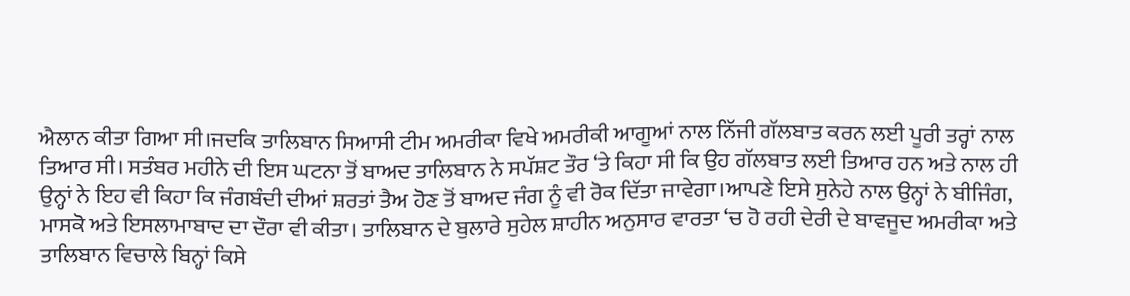ਐਲਾਨ ਕੀਤਾ ਗਿਆ ਸੀ।ਜਦਕਿ ਤਾਲਿਬਾਨ ਸਿਆਸੀ ਟੀਮ ਅਮਰੀਕਾ ਵਿਖੇ ਅਮਰੀਕੀ ਆਗੂਆਂ ਨਾਲ ਨਿੱਜੀ ਗੱਲਬਾਤ ਕਰਨ ਲਈ ਪੂਰੀ ਤਰ੍ਹਾਂ ਨਾਲ ਤਿਆਰ ਸੀ। ਸਤੰਬਰ ਮਹੀਨੇ ਦੀ ਇਸ ਘਟਨਾ ਤੋਂ ਬਾਅਦ ਤਾਲਿਬਾਨ ਨੇ ਸਪੱਸ਼ਟ ਤੌਰ ‘ਤੇ ਕਿਹਾ ਸੀ ਕਿ ਉਹ ਗੱਲਬਾਤ ਲਈ ਤਿਆਰ ਹਨ ਅਤੇ ਨਾਲ ਹੀ ਉਨ੍ਹਾਂ ਨੇ ਇਹ ਵੀ ਕਿਹਾ ਕਿ ਜੰਗਬੰਦੀ ਦੀਆਂ ਸ਼ਰਤਾਂ ਤੈਅ ਹੋਣ ਤੋਂ ਬਾਅਦ ਜੰਗ ਨੂੰ ਵੀ ਰੋਕ ਦਿੱਤਾ ਜਾਵੇਗਾ।ਆਪਣੇ ਇਸੇ ਸੁਨੇਹੇ ਨਾਲ ਉਨ੍ਹਾਂ ਨੇ ਬੀਜਿੰਗ, ਮਾਸਕੋ ਅਤੇ ਇਸਲਾਮਾਬਾਦ ਦਾ ਦੌਰਾ ਵੀ ਕੀਤਾ। ਤਾਲਿਬਾਨ ਦੇ ਬੁਲਾਰੇ ਸੁਹੇਲ ਸ਼ਾਹੀਨ ਅਨੁਸਾਰ ਵਾਰਤਾ ‘ਚ ਹੋ ਰਹੀ ਦੇਰੀ ਦੇ ਬਾਵਜੂਦ ਅਮਰੀਕਾ ਅਤੇ ਤਾਲਿਬਾਨ ਵਿਚਾਲੇ ਬਿਨ੍ਹਾਂ ਕਿਸੇ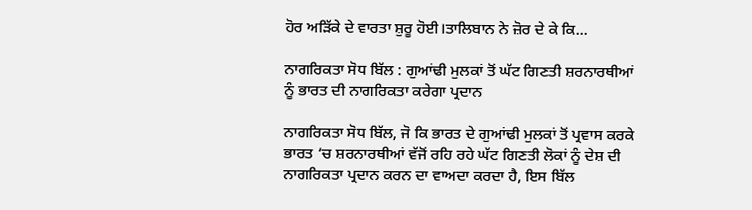ਹੋਰ ਅੜਿੱਕੇ ਦੇ ਵਾਰਤਾ ਸ਼ੁਰੂ ਹੋਈ।ਤਾਲਿਬਾਨ ਨੇ ਜ਼ੋਰ ਦੇ ਕੇ ਕਿ...

ਨਾਗਰਿਕਤਾ ਸੋਧ ਬਿੱਲ : ਗੁਆਂਢੀ ਮੁਲਕਾਂ ਤੋਂ ਘੱਟ ਗਿਣਤੀ ਸ਼ਰਨਾਰਥੀਆਂ ਨੂੰ ਭਾਰਤ ਦੀ ਨਾਗਰਿਕਤਾ ਕਰੇਗਾ ਪ੍ਰਦਾਨ

ਨਾਗਰਿਕਤਾ ਸੋਧ ਬਿੱਲ, ਜੋ ਕਿ ਭਾਰਤ ਦੇ ਗੁਆਂਢੀ ਮੁਲਕਾਂ ਤੋਂ ਪ੍ਰਵਾਸ ਕਰਕੇ ਭਾਰਤ ‘ਚ ਸ਼ਰਨਾਰਥੀਆਂ ਵੱਜੋਂ ਰਹਿ ਰਹੇ ਘੱਟ ਗਿਣਤੀ ਲੋਕਾਂ ਨੂੰ ਦੇਸ਼ ਦੀ ਨਾਗਰਿਕਤਾ ਪ੍ਰਦਾਨ ਕਰਨ ਦਾ ਵਾਅਦਾ ਕਰਦਾ ਹੈ, ਇਸ ਬਿੱਲ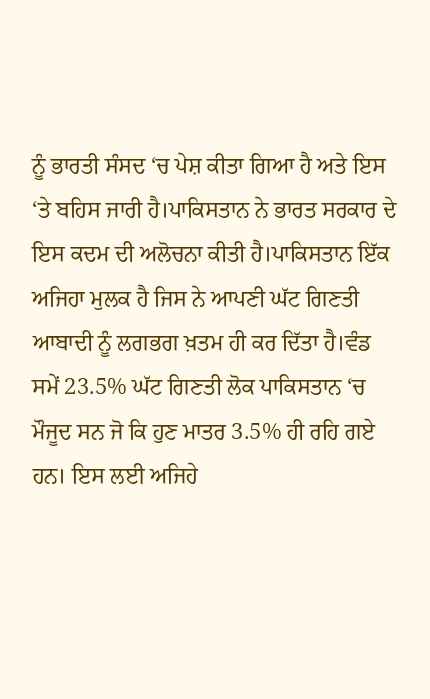ਨੂੰ ਭਾਰਤੀ ਸੰਸਦ ‘ਚ ਪੇਸ਼ ਕੀਤਾ ਗਿਆ ਹੈ ਅਤੇ ਇਸ ‘ਤੇ ਬਹਿਸ ਜਾਰੀ ਹੈ।ਪਾਕਿਸਤਾਨ ਨੇ ਭਾਰਤ ਸਰਕਾਰ ਦੇ ਇਸ ਕਦਮ ਦੀ ਅਲੋਚਨਾ ਕੀਤੀ ਹੈ।ਪਾਕਿਸਤਾਨ ਇੱਕ ਅਜਿਹਾ ਮੁਲਕ ਹੈ ਜਿਸ ਨੇ ਆਪਣੀ ਘੱਟ ਗਿਣਤੀ ਆਬਾਦੀ ਨੂੰ ਲਗਭਗ ਖ਼ਤਮ ਹੀ ਕਰ ਦਿੱਤਾ ਹੈ।ਵੰਡ ਸਮੇਂ 23.5% ਘੱਟ ਗਿਣਤੀ ਲੋਕ ਪਾਕਿਸਤਾਨ ‘ਚ ਮੌਜੂਦ ਸਨ ਜੋ ਕਿ ਹੁਣ ਮਾਤਰ 3.5% ਹੀ ਰਹਿ ਗਏ ਹਨ। ਇਸ ਲਈ ਅਜਿਹੇ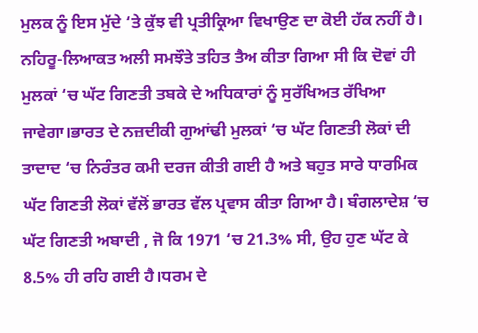ਮੁਲਕ ਨੂੰ ਇਸ ਮੁੱਦੇ ‘ਤੇ ਕੁੱਝ ਵੀ ਪ੍ਰਤੀਕ੍ਰਿਆ ਵਿਖਾਉਣ ਦਾ ਕੋਈ ਹੱਕ ਨਹੀਂ ਹੈ। ਨਹਿਰੂ-ਲਿਆਕਤ ਅਲੀ ਸਮਝੌਤੇ ਤਹਿਤ ਤੈਅ ਕੀਤਾ ਗਿਆ ਸੀ ਕਿ ਦੋਵਾਂ ਹੀ ਮੁਲਕਾਂ ‘ਚ ਘੱਟ ਗਿਣਤੀ ਤਬਕੇ ਦੇ ਅਧਿਕਾਰਾਂ ਨੂੰ ਸੁਰੱਖਿਅਤ ਰੱਖਿਆ ਜਾਵੇਗਾ।ਭਾਰਤ ਦੇ ਨਜ਼ਦੀਕੀ ਗੁਆਂਢੀ ਮੁਲਕਾਂ ‘ਚ ਘੱਟ ਗਿਣਤੀ ਲੋਕਾਂ ਦੀ ਤਾਦਾਦ ‘ਚ ਨਿਰੰਤਰ ਕਮੀ ਦਰਜ ਕੀਤੀ ਗਈ ਹੈ ਅਤੇ ਬਹੁਤ ਸਾਰੇ ਧਾਰਮਿਕ ਘੱਟ ਗਿਣਤੀ ਲੋਕਾਂ ਵੱਲੋਂ ਭਾਰਤ ਵੱਲ ਪ੍ਰਵਾਸ ਕੀਤਾ ਗਿਆ ਹੈ। ਬੰਗਲਾਦੇਸ਼ ‘ਚ ਘੱਟ ਗਿਣਤੀ ਅਬਾਦੀ , ਜੋ ਕਿ 1971 ‘ਚ 21.3% ਸੀ, ਉਹ ਹੁਣ ਘੱਟ ਕੇ 8.5% ਹੀ ਰਹਿ ਗਈ ਹੈ।ਧਰਮ ਦੇ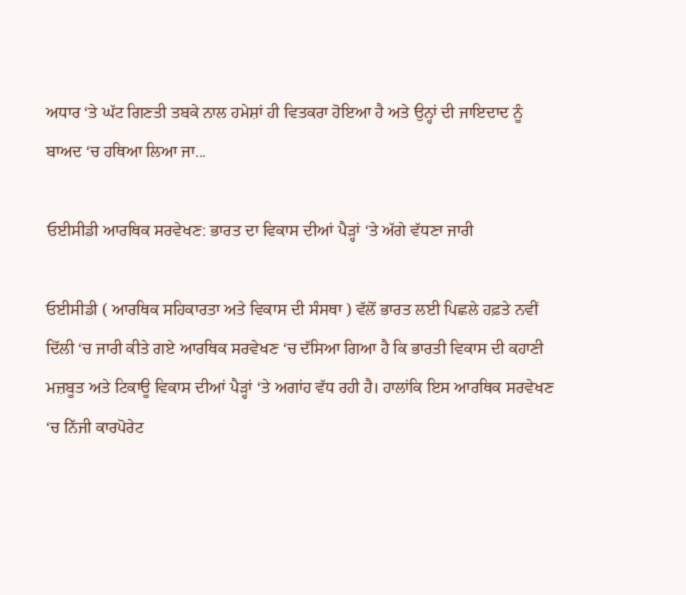ਅਧਾਰ ‘ਤੇ ਘੱਟ ਗਿਣਤੀ ਤਬਕੇ ਨਾਲ ਹਮੇਸ਼ਾਂ ਹੀ ਵਿਤਕਰਾ ਹੋਇਆ ਹੈ ਅਤੇ ਉਨ੍ਹਾਂ ਦੀ ਜਾਇਦਾਦ ਨੂੰ ਬਾਅਦ ‘ਚ ਹਥਿਆ ਲਿਆ ਜਾ...

ਓਈਸੀਡੀ ਆਰਥਿਕ ਸਰਵੇਖਣ: ਭਾਰਤ ਦਾ ਵਿਕਾਸ ਦੀਆਂ ਪੈੜ੍ਹਾਂ ‘ਤੇ ਅੱਗੇ ਵੱਧਣਾ ਜਾਰੀ

ਓਈਸੀਡੀ ( ਆਰਥਿਕ ਸਹਿਕਾਰਤਾ ਅਤੇ ਵਿਕਾਸ ਦੀ ਸੰਸਥਾ ) ਵੱਲੋਂ ਭਾਰਤ ਲਈ ਪਿਛਲੇ ਹਫ਼ਤੇ ਨਵੀਂ ਦਿੱਲੀ ‘ਚ ਜਾਰੀ ਕੀਤੇ ਗਏ ਆਰਥਿਕ ਸਰਵੇਖਣ ‘ਚ ਦੱਸਿਆ ਗਿਆ ਹੈ ਕਿ ਭਾਰਤੀ ਵਿਕਾਸ ਦੀ ਕਹਾਣੀ ਮਜ਼ਬੂਤ ਅਤੇ ਟਿਕਾਊ ਵਿਕਾਸ ਦੀਆਂ ਪੈੜ੍ਹਾਂ ‘ਤੇ ਅਗਾਂਹ ਵੱਧ ਰਹੀ ਹੈ। ਹਾਲਾਂਕਿ ਇਸ ਆਰਥਿਕ ਸਰਵੇਖਣ ‘ਚ ਨਿੱਜੀ ਕਾਰਪੋਰੇਟ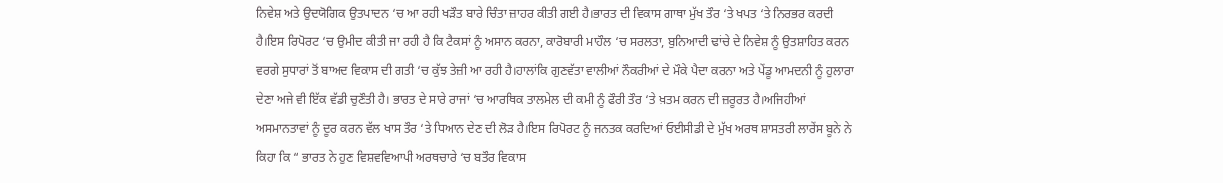ਨਿਵੇਸ਼ ਅਤੇ ਉਦਯੋਗਿਕ ਉਤਪਾਦਨ ‘ਚ ਆ ਰਹੀ ਖੜੌਤ ਬਾਰੇ ਚਿੰਤਾ ਜ਼ਾਹਰ ਕੀਤੀ ਗਈ ਹੈ।ਭਾਰਤ ਦੀ ਵਿਕਾਸ ਗਾਥਾ ਮੁੱਖ ਤੌਰ ‘ਤੇ ਖਪਤ ‘ਤੇ ਨਿਰਭਰ ਕਰਦੀ ਹੈ।ਇਸ ਰਿਪੋਰਟ ‘ਚ ਉਮੀਦ ਕੀਤੀ ਜਾ ਰਹੀ ਹੈ ਕਿ ਟੈਕਸਾਂ ਨੂੰ ਅਸਾਨ ਕਰਨਾ, ਕਾਰੋਬਾਰੀ ਮਾਹੌਲ ‘ਚ ਸਰਲਤਾ, ਬੁਨਿਆਦੀ ਢਾਂਚੇ ਦੇ ਨਿਵੇਸ਼ ਨੂੰ ਉਤਸ਼ਾਹਿਤ ਕਰਨ ਵਰਗੇ ਸੁਧਾਰਾਂ ਤੋਂ ਬਾਅਦ ਵਿਕਾਸ ਦੀ ਗਤੀ ‘ਚ ਕੁੱਝ ਤੇਜ਼ੀ ਆ ਰਹੀ ਹੈ।ਹਾਲਾਂਕਿ ਗੁਣਵੱਤਾ ਵਾਲੀਆਂ ਨੌਕਰੀਆਂ ਦੇ ਮੌਕੇ ਪੈਦਾ ਕਰਨਾ ਅਤੇ ਪੇਂਡੂ ਆਮਦਨੀ ਨੂੰ ਹੁਲਾਰਾ ਦੇਣਾ ਅਜੇ ਵੀ ਇੱਕ ਵੱਡੀ ਚੁਣੌਤੀ ਹੈ। ਭਾਰਤ ਦੇ ਸਾਰੇ ਰਾਜਾਂ ‘ਚ ਆਰਥਿਕ ਤਾਲਮੇਲ ਦੀ ਕਮੀ ਨੂੰ ਫੌਰੀ ਤੌਰ ‘ਤੇ ਖ਼ਤਮ ਕਰਨ ਦੀ ਜ਼ਰੂਰਤ ਹੈ।ਅਜਿਹੀਆਂ ਅਸਮਾਨਤਾਵਾਂ ਨੂੰ ਦੂਰ ਕਰਨ ਵੱਲ ਖਾਸ ਤੌਰ ‘ਤੇ ਧਿਆਨ ਦੇਣ ਦੀ ਲੋੜ ਹੈ।ਇਸ ਰਿਪੋਰਟ ਨੂੰ ਜਨਤਕ ਕਰਦਿਆਂ ਓਈਸੀਡੀ ਦੇ ਮੁੱਖ ਅਰਥ ਸ਼ਾਸਤਰੀ ਲਾਰੇਂਸ ਬੂਨੇ ਨੇ ਕਿਹਾ ਕਿ “ ਭਾਰਤ ਨੇ ਹੁਣ ਵਿਸ਼ਵਵਿਆਪੀ ਅਰਥਚਾਰੇ ‘ਚ ਬਤੌਰ ਵਿਕਾਸ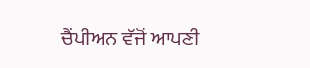ਚੈਂਪੀਅਨ ਵੱਜੋਂ ਆਪਣੀ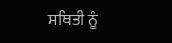ਸਥਿਤੀ ਨੂੰ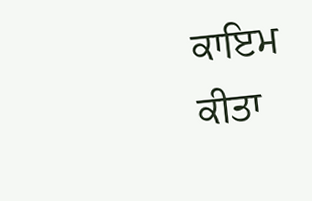ਕਾਇਮ ਕੀਤਾ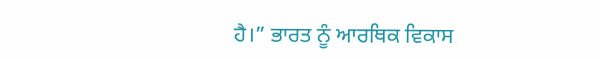ਹੈ।” ਭਾਰਤ ਨੂੰ ਆਰਥਿਕ ਵਿਕਾਸ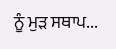ਨੂੰ ਮੁੜ ਸਥਾਪ...